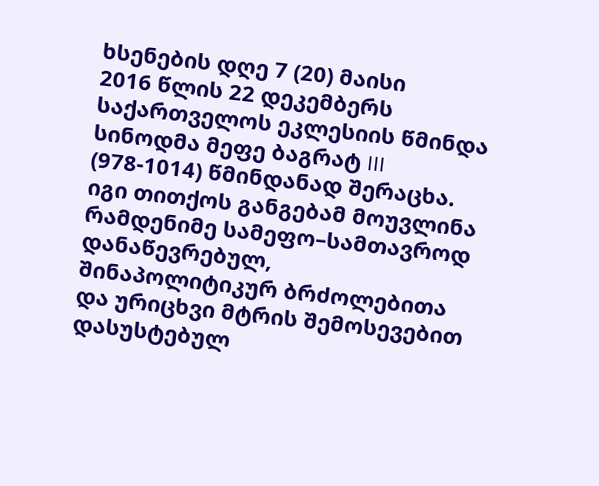ხსენების დღე 7 (20) მაისი
2016 წლის 22 დეკემბერს საქართველოს ეკლესიის წმინდა სინოდმა მეფე ბაგრატ III (978-1014) წმინდანად შერაცხა. იგი თითქოს განგებამ მოუვლინა რამდენიმე სამეფო–სამთავროდ დანაწევრებულ, შინაპოლიტიკურ ბრძოლებითა და ურიცხვი მტრის შემოსევებით დასუსტებულ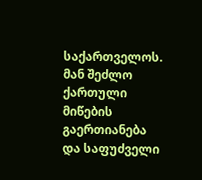საქართველოს. მან შეძლო ქართული მიწების გაერთიანება და საფუძველი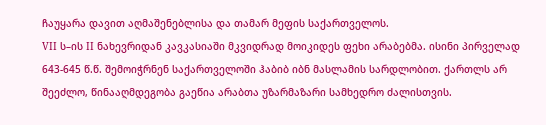ჩაუყარა დავით აღმაშენებლისა და თამარ მეფის საქართველოს.
VII ს–ის II ნახევრიდან კავკასიაში მკვიდრად მოიკიდეს ფეხი არაბებმა. ისინი პირველად 643-645 წ.წ. შემოიჭრნენ საქართველოში ჰაბიბ იბნ მასლამის სარდლობით. ქართლს არ შეეძლო, წინააღმდეგობა გაეწია არაბთა უზარმაზარი სამხედრო ძალისთვის.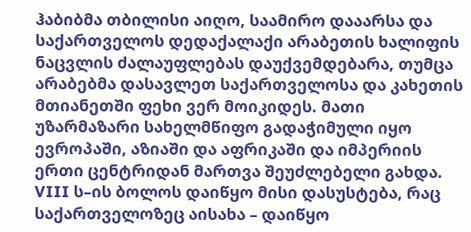ჰაბიბმა თბილისი აიღო, საამირო დააარსა და საქართველოს დედაქალაქი არაბეთის ხალიფის ნაცვლის ძალაუფლებას დაუქვემდებარა, თუმცა არაბებმა დასავლეთ საქართველოსა და კახეთის მთიანეთში ფეხი ვერ მოიკიდეს. მათი უზარმაზარი სახელმწიფო გადაჭიმული იყო ევროპაში, აზიაში და აფრიკაში და იმპერიის ერთი ცენტრიდან მართვა შეუძლებელი გახდა. VIII ს–ის ბოლოს დაიწყო მისი დასუსტება, რაც საქართველოზეც აისახა – დაიწყო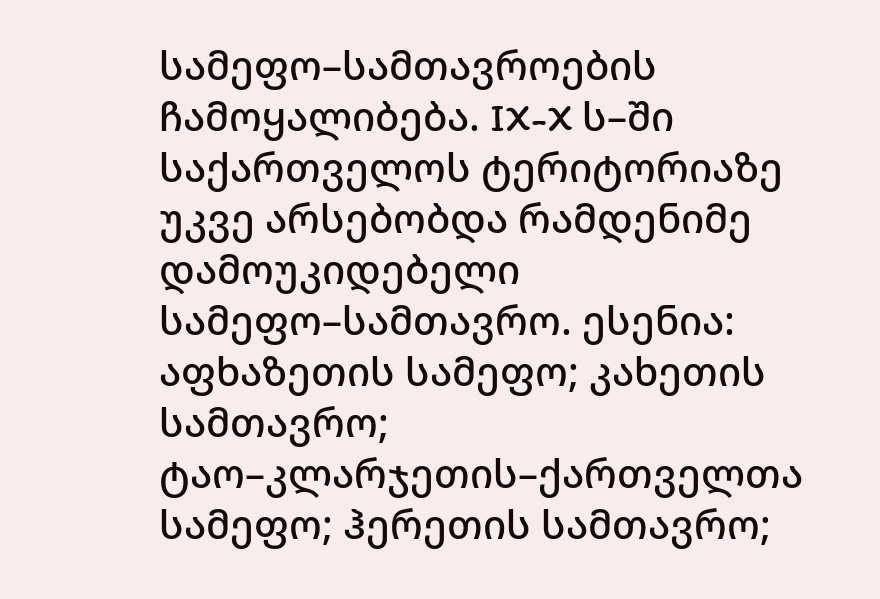სამეფო–სამთავროების ჩამოყალიბება. IX-X ს–ში საქართველოს ტერიტორიაზე უკვე არსებობდა რამდენიმე დამოუკიდებელი სამეფო–სამთავრო. ესენია: აფხაზეთის სამეფო; კახეთის სამთავრო; ტაო–კლარჯეთის–ქართველთა სამეფო; ჰერეთის სამთავრო;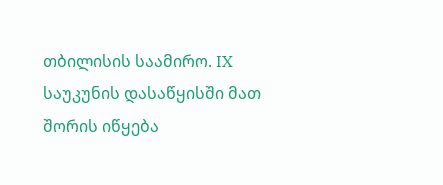თბილისის საამირო. IX საუკუნის დასაწყისში მათ შორის იწყება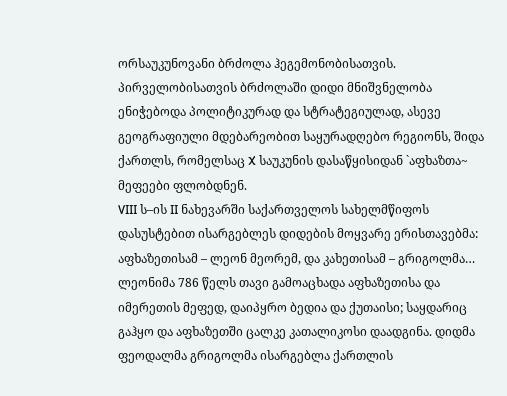ორსაუკუნოვანი ბრძოლა ჰეგემონობისათვის. პირველობისათვის ბრძოლაში დიდი მნიშვნელობა ენიჭებოდა პოლიტიკურად და სტრატეგიულად, ასევე გეოგრაფიული მდებარეობით საყურადღებო რეგიონს, შიდა ქართლს, რომელსაც X საუკუნის დასაწყისიდან `აფხაზთა~ მეფეები ფლობდნენ.
VIII ს–ის II ნახევარში საქართველოს სახელმწიფოს დასუსტებით ისარგებლეს დიდების მოყვარე ერისთავებმა: აფხაზეთისამ – ლეონ მეორემ, და კახეთისამ – გრიგოლმა… ლეონიმა 786 წელს თავი გამოაცხადა აფხაზეთისა და იმერეთის მეფედ, დაიპყრო ბედია და ქუთაისი; საყდარიც გაჰყო და აფხაზეთში ცალკე კათალიკოსი დაადგინა. დიდმა ფეოდალმა გრიგოლმა ისარგებლა ქართლის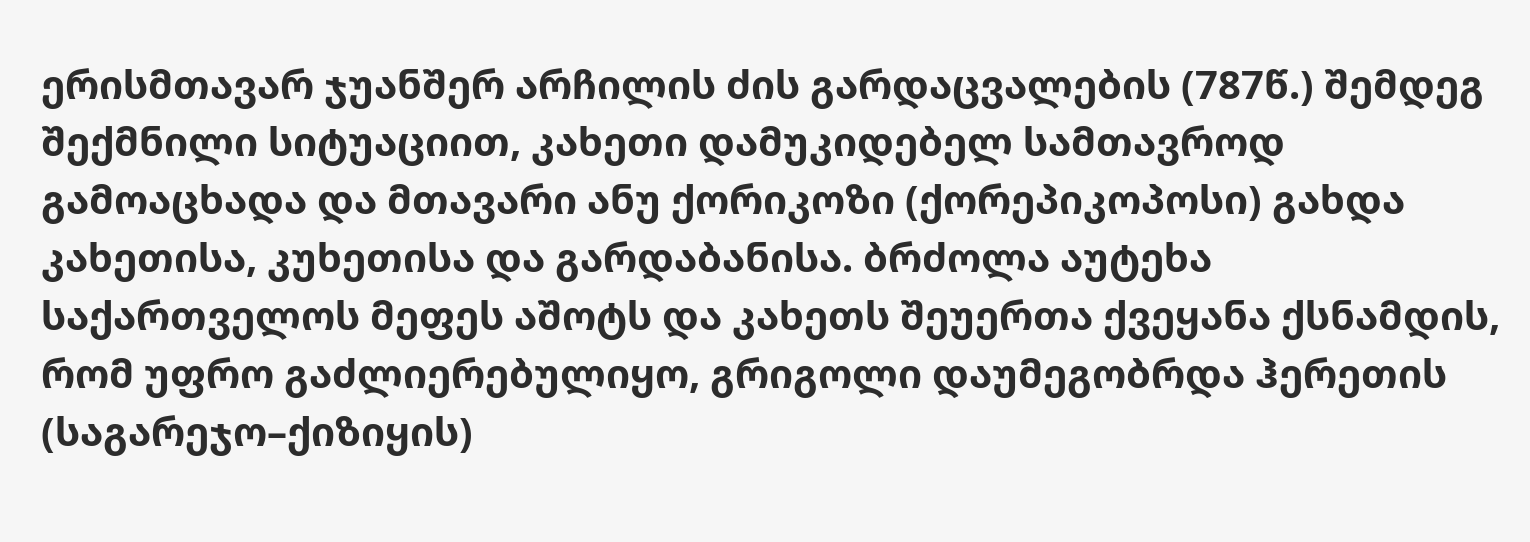ერისმთავარ ჯუანშერ არჩილის ძის გარდაცვალების (787წ.) შემდეგ შექმნილი სიტუაციით, კახეთი დამუკიდებელ სამთავროდ გამოაცხადა და მთავარი ანუ ქორიკოზი (ქორეპიკოპოსი) გახდა კახეთისა, კუხეთისა და გარდაბანისა. ბრძოლა აუტეხა საქართველოს მეფეს აშოტს და კახეთს შეუერთა ქვეყანა ქსნამდის, რომ უფრო გაძლიერებულიყო, გრიგოლი დაუმეგობრდა ჰერეთის (საგარეჯო–ქიზიყის)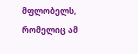მფლობელს, რომელიც ამ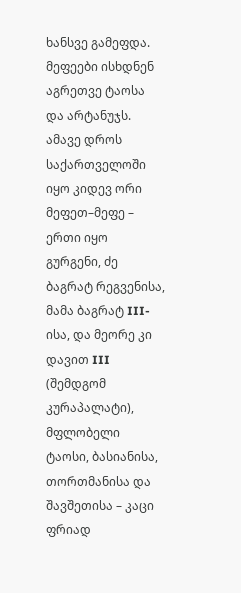ხანსვე გამეფდა. მეფეები ისხდნენ აგრეთვე ტაოსა და არტანუჯს. ამავე დროს საქართველოში იყო კიდევ ორი მეფეთ–მეფე – ერთი იყო გურგენი, ძე ბაგრატ რეგვენისა, მამა ბაგრატ III-ისა, და მეორე კი დავით III (შემდგომ კურაპალატი), მფლობელი ტაოსი, ბასიანისა, თორთმანისა და შავშეთისა – კაცი ფრიად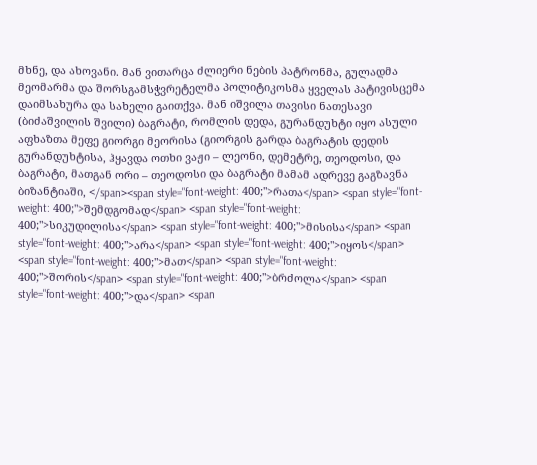მხნე, და ახოვანი. მან ვითარცა ძლიერი ნების პატრონმა, გულადმა მეომარმა და შორსგამსჭვრეტელმა პოლიტიკოსმა ყველას პატივისცემა დაიმსახურა და სახელი გაითქვა. მან იშვილა თავისი ნათესავი (ბიძაშვილის შვილი) ბაგრატი, რომლის დედა, გურანდუხტი იყო ასული აფხაზთა მეფე გიორგი მეორისა (გიორგის გარდა ბაგრატის დედის გურანდუხტისა, ჰყავდა ოთხი ვაჟი – ლეონი, დემეტრე, თეოდოსი, და ბაგრატი, მათგან ორი – თეოდოსი და ბაგრატი მამამ ადრევე გაგზავნა ბიზანტიაში, </span><span style="font-weight: 400;">რათა</span> <span style="font-weight: 400;">შემდგომად</span> <span style="font-weight: 400;">სიკუდილისა</span> <span style="font-weight: 400;">მისისა</span> <span style="font-weight: 400;">არა</span> <span style="font-weight: 400;">იყოს</span> <span style="font-weight: 400;">მათ</span> <span style="font-weight: 400;">შორის</span> <span style="font-weight: 400;">ბრძოლა</span> <span style="font-weight: 400;">და</span> <span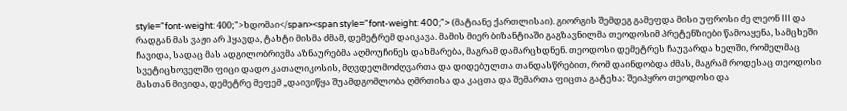style="font-weight: 400;">ხდომაი</span><span style="font-weight: 400;"> (მატიანე ქართლისაი). გიორგის შემდეგ გამეფდა მისი უფროსი ძე ლეონ III და რადგან მას ვაჟი არ ჰყავდა, ტახტი მისმა ძმამ, დემეტრემ დაიკავა. მამის მიერ ბიზანტიაში გაგზავნილმა თეოდოსიმ პრეტენზიები წამოაყენა, სამცხეში ჩავიდა, სადაც მას ადგილობრივმა აზნაურებმა აღმოუჩინეს დახმარება, მაგრამ დამარცხდნენ. თეოდოსი დემეტრეს ჩაუვარდა ხელში, რომელმაც სვეტიცხოველში ფიცი დადო კათალიკოსის, მღვდელმოძღვართა და დიდებულთა თანდასწრებით, რომ დაინდობდა ძმას, მაგრამ როდესაც თეოდოსი მასთან მივიდა, დემეტრე მეფემ „დაივიწყა შუამდგომლობა ღმრთისა და კაცთა და შემართა ფიცთა გატეხა: შეიპყრო თეოდოსი და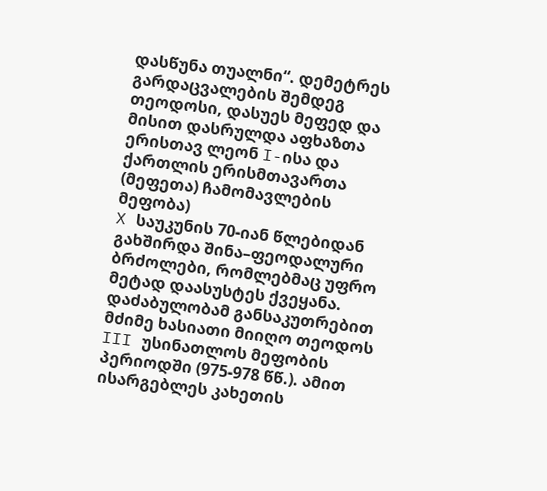დასწუნა თუალნი“. დემეტრეს გარდაცვალების შემდეგ თეოდოსი, დასუეს მეფედ და მისით დასრულდა აფხაზთა ერისთავ ლეონ I-ისა და ქართლის ერისმთავართა (მეფეთა) ჩამომავლების მეფობა)
X საუკუნის 70-იან წლებიდან გახშირდა შინა–ფეოდალური ბრძოლები, რომლებმაც უფრო მეტად დაასუსტეს ქვეყანა. დაძაბულობამ განსაკუთრებით მძიმე ხასიათი მიიღო თეოდოს III უსინათლოს მეფობის პერიოდში (975-978 წწ.). ამით ისარგებლეს კახეთის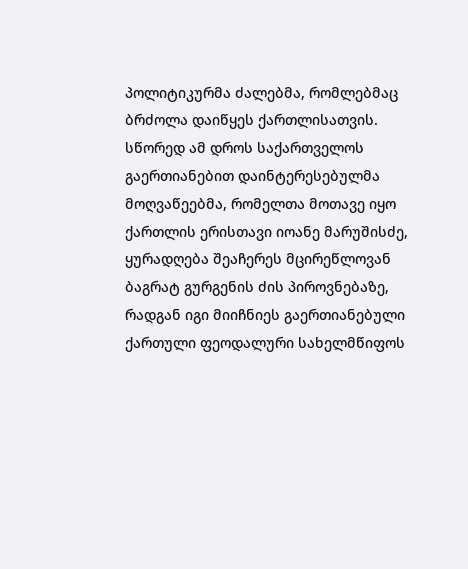პოლიტიკურმა ძალებმა, რომლებმაც ბრძოლა დაიწყეს ქართლისათვის. სწორედ ამ დროს საქართველოს გაერთიანებით დაინტერესებულმა მოღვაწეებმა, რომელთა მოთავე იყო ქართლის ერისთავი იოანე მარუშისძე, ყურადღება შეაჩერეს მცირეწლოვან ბაგრატ გურგენის ძის პიროვნებაზე, რადგან იგი მიიჩნიეს გაერთიანებული ქართული ფეოდალური სახელმწიფოს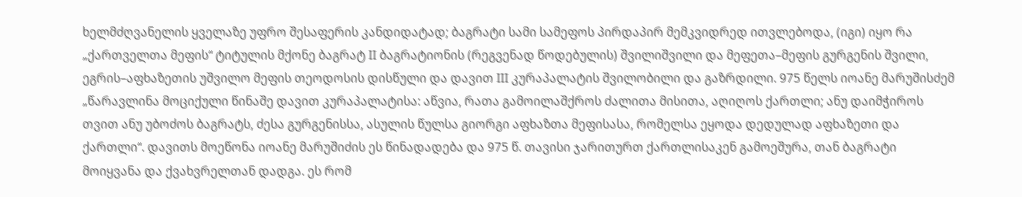ხელმძღვანელის ყველაზე უფრო შესაფერის კანდიდატად; ბაგრატი სამი სამეფოს პირდაპირ მემკვიდრედ ითვლებოდა, (იგი) იყო რა „ქართველთა მეფის“ ტიტულის მქონე ბაგრატ II ბაგრატიონის (რეგვენად წოდებულის) შვილიშვილი და მეფეთა–მეფის გურგენის შვილი, ეგრის–აფხაზეთის უშვილო მეფის თეოდოსის დისწული და დავით III კურაპალატის შვილობილი და გაზრდილი. 975 წელს იოანე მარუშისძემ „წარავლინა მოციქული წინაშე დავით კურაპალატისა: აწვია, რათა გამოილაშქროს ძალითა მისითა, აღიღოს ქართლი; ანუ დაიმჭიროს თვით ანუ უბოძოს ბაგრატს, ძესა გურგენისსა, ასულის წულსა გიორგი აფხაზთა მეფისასა, რომელსა ეყოდა დედულად აფხაზეთი და ქართლი“. დავითს მოეწონა იოანე მარუშიძის ეს წინადადება და 975 წ. თავისი ჯარითურთ ქართლისაკენ გამოეშურა, თან ბაგრატი მოიყვანა და ქვახვრელთან დადგა. ეს რომ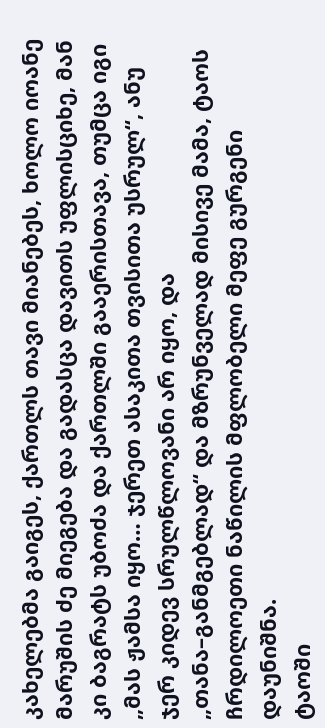კახელებმა გაიგეს, ქართლს თავი მიანებეს, ხოლო იოანე მარუშის ძე მიეგება და გადასცა დავითს უფლისციხე, მან კი ბაგრატს უბოძა და ქართლში გააერისთავა, თუმცა იგი „მას ჟამსა იყო… ჯერეთ ასაკითა თვისითა უსრულ“, ანუ ჯერ კიდევ სრულწლოვანი არ იყო, და „თანა–განმგებლად“ და მზრუნველად მისივე მამა, ტაოს ჩრდილოეთი ნაწილის მფლობელი მეფე გურგენი დაუნიშნა.
ტაოში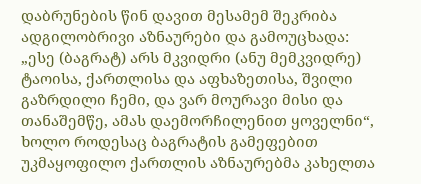დაბრუნების წინ დავით მესამემ შეკრიბა ადგილობრივი აზნაურები და გამოუცხადა: „ესე (ბაგრატ) არს მკვიდრი (ანუ მემკვიდრე) ტაოისა, ქართლისა და აფხაზეთისა, შვილი გაზრდილი ჩემი, და ვარ მოურავი მისი და თანაშემწე, ამას დაემორჩილენით ყოველნი“, ხოლო როდესაც ბაგრატის გამეფებით უკმაყოფილო ქართლის აზნაურებმა კახელთა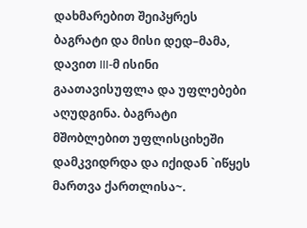დახმარებით შეიპყრეს ბაგრატი და მისი დედ–მამა, დავით III-მ ისინი გაათავისუფლა და უფლებები აღუდგინა. ბაგრატი მშობლებით უფლისციხეში დამკვიდრდა და იქიდან `იწყეს მართვა ქართლისა~.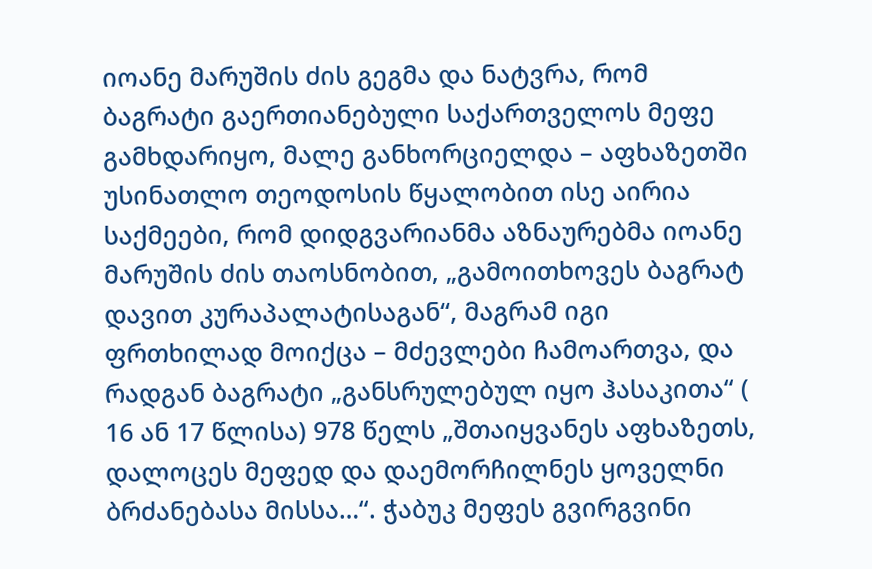იოანე მარუშის ძის გეგმა და ნატვრა, რომ ბაგრატი გაერთიანებული საქართველოს მეფე გამხდარიყო, მალე განხორციელდა – აფხაზეთში უსინათლო თეოდოსის წყალობით ისე აირია საქმეები, რომ დიდგვარიანმა აზნაურებმა იოანე მარუშის ძის თაოსნობით, „გამოითხოვეს ბაგრატ დავით კურაპალატისაგან“, მაგრამ იგი ფრთხილად მოიქცა – მძევლები ჩამოართვა, და რადგან ბაგრატი „განსრულებულ იყო ჰასაკითა“ ( 16 ან 17 წლისა) 978 წელს „შთაიყვანეს აფხაზეთს, დალოცეს მეფედ და დაემორჩილნეს ყოველნი ბრძანებასა მისსა…“. ჭაბუკ მეფეს გვირგვინი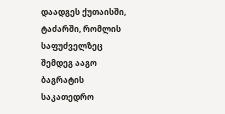დაადგეს ქუთაისში, ტაძარში, რომლის საფუძველზეც შემდეგ ააგო ბაგრატის საკათედრო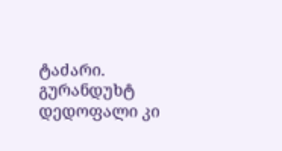ტაძარი. გურანდუხტ დედოფალი კი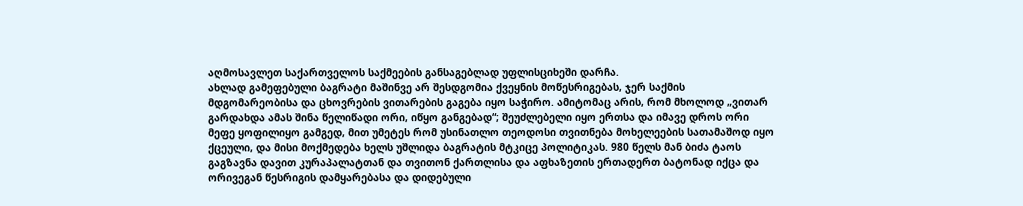აღმოსავლეთ საქართველოს საქმეების განსაგებლად უფლისციხეში დარჩა.
ახლად გამეფებული ბაგრატი მაშინვე არ შესდგომია ქვეყნის მოწესრიგებას, ჯერ საქმის მდგომარეობისა და ცხოვრების ვითარების გაგება იყო საჭირო. ამიტომაც არის, რომ მხოლოდ „ვითარ გარდახდა ამას შინა წელიწადი ორი, იწყო განგებად“; შეუძლებელი იყო ერთსა და იმავე დროს ორი მეფე ყოფილიყო გამგედ, მით უმეტეს რომ უსინათლო თეოდოსი თვითნება მოხელეების სათამაშოდ იყო ქცეული, და მისი მოქმედება ხელს უშლიდა ბაგრატის მტკიცე პოლიტიკას. 980 წელს მან ბიძა ტაოს გაგზავნა დავით კურაპალატთან და თვითონ ქართლისა და აფხაზეთის ერთადერთ ბატონად იქცა და ორივეგან წესრიგის დამყარებასა და დიდებული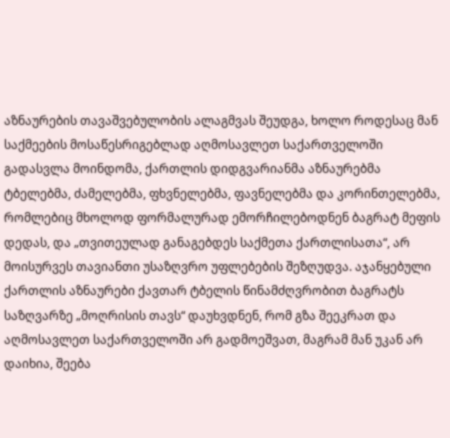აზნაურების თავაშვებულობის ალაგმვას შეუდგა, ხოლო როდესაც მან საქმეების მოსაწესრიგებლად აღმოსავლეთ საქართველოში გადასვლა მოინდომა, ქართლის დიდგვარიანმა აზნაურებმა ტბელებმა, ძამელებმა, ფხვნელებმა, ფავნელებმა და კორინთელებმა, რომლებიც მხოლოდ ფორმალურად ემორჩილებოდნენ ბაგრატ მეფის დედას, და „თვითეულად განაგებდეს საქმეთა ქართლისათა“, არ მოისურვეს თავიანთი უსაზღვრო უფლებების შეზღუდვა. აჯანყებული ქართლის აზნაურები ქავთარ ტბელის წინამძღვრობით ბაგრატს საზღვარზე „მოღრისის თავს“ დაუხვდნენ, რომ გზა შეეკრათ და აღმოსავლეთ საქართველოში არ გადმოეშვათ, მაგრამ მან უკან არ დაიხია, შეება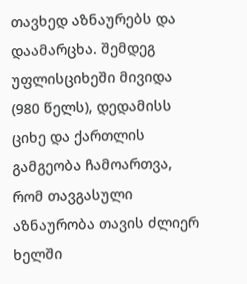თავხედ აზნაურებს და დაამარცხა. შემდეგ უფლისციხეში მივიდა (980 წელს), დედამისს ციხე და ქართლის გამგეობა ჩამოართვა, რომ თავგასული აზნაურობა თავის ძლიერ ხელში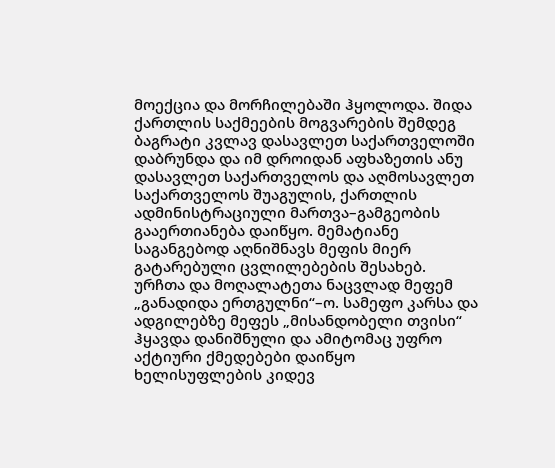მოექცია და მორჩილებაში ჰყოლოდა. შიდა ქართლის საქმეების მოგვარების შემდეგ ბაგრატი კვლავ დასავლეთ საქართველოში დაბრუნდა და იმ დროიდან აფხაზეთის ანუ დასავლეთ საქართველოს და აღმოსავლეთ საქართველოს შუაგულის, ქართლის ადმინისტრაციული მართვა–გამგეობის გააერთიანება დაიწყო. მემატიანე საგანგებოდ აღნიშნავს მეფის მიერ გატარებული ცვლილებების შესახებ. ურჩთა და მოღალატეთა ნაცვლად მეფემ „განადიდა ერთგულნი“–ო. სამეფო კარსა და ადგილებზე მეფეს „მისანდობელი თვისი“ ჰყავდა დანიშნული და ამიტომაც უფრო აქტიური ქმედებები დაიწყო ხელისუფლების კიდევ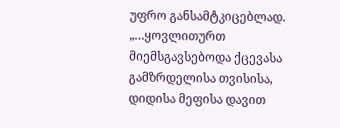უფრო განსამტკიცებლად. „…ყოვლითურთ მიემსგავსებოდა ქცევასა გამზრდელისა თვისისა, დიდისა მეფისა დავით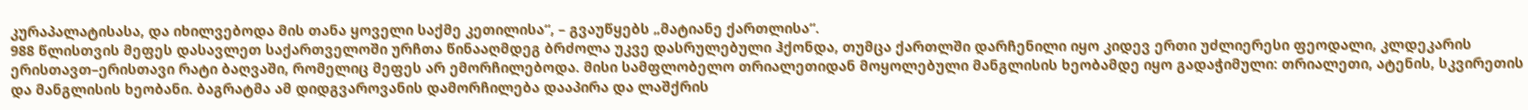კურაპალატისასა, და იხილვებოდა მის თანა ყოველი საქმე კეთილისა“, – გვაუწყებს „მატიანე ქართლისა“.
988 წლისთვის მეფეს დასავლეთ საქართველოში ურჩთა წინააღმდეგ ბრძოლა უკვე დასრულებული ჰქონდა, თუმცა ქართლში დარჩენილი იყო კიდევ ერთი უძლიერესი ფეოდალი, კლდეკარის ერისთავთ–ერისთავი რატი ბაღვაში, რომელიც მეფეს არ ემორჩილებოდა. მისი სამფლობელო თრიალეთიდან მოყოლებული მანგლისის ხეობამდე იყო გადაჭიმული: თრიალეთი, ატენის, სკვირეთის და მანგლისის ხეობანი. ბაგრატმა ამ დიდგვაროვანის დამორჩილება დააპირა და ლაშქრის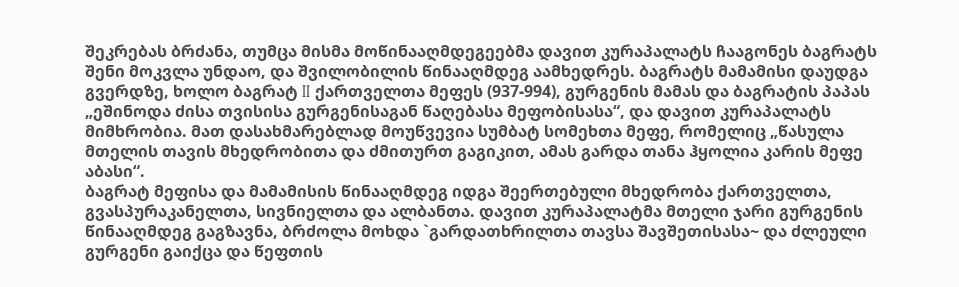შეკრებას ბრძანა, თუმცა მისმა მოწინააღმდეგეებმა დავით კურაპალატს ჩააგონეს ბაგრატს შენი მოკვლა უნდაო, და შვილობილის წინააღმდეგ აამხედრეს. ბაგრატს მამამისი დაუდგა გვერდზე, ხოლო ბაგრატ II ქართველთა მეფეს (937-994), გურგენის მამას და ბაგრატის პაპას „ეშინოდა ძისა თვისისა გურგენისაგან წაღებასა მეფობისასა“, და დავით კურაპალატს მიმხრობია. მათ დასახმარებლად მოუწვევია სუმბატ სომეხთა მეფე, რომელიც „წასულა მთელის თავის მხედრობითა და ძმითურთ გაგიკით, ამას გარდა თანა ჰყოლია კარის მეფე აბასი“.
ბაგრატ მეფისა და მამამისის წინააღმდეგ იდგა შეერთებული მხედრობა ქართველთა, გვასპურაკანელთა, სივნიელთა და ალბანთა. დავით კურაპალატმა მთელი ჯარი გურგენის წინააღმდეგ გაგზავნა, ბრძოლა მოხდა `გარდათხრილთა თავსა შავშეთისასა~ და ძლეული გურგენი გაიქცა და წეფთის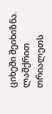ციხეში შეიხიზნა. ლაშქრით თრიალეთს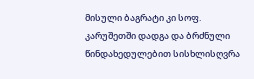მისული ბაგრატი კი სოფ. კარუშეთში დადგა და ბრძნული წინდახედულებით სისხლისღვრა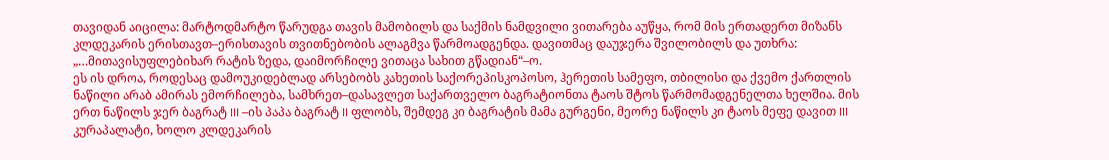თავიდან აიცილა: მარტოდმარტო წარუდგა თავის მამობილს და საქმის ნამდვილი ვითარება აუწყა, რომ მის ერთადერთ მიზანს კლდეკარის ერისთავთ–ერისთავის თვითნებობის ალაგმვა წარმოადგენდა. დავითმაც დაუჯერა შვილობილს და უთხრა: „…მითავისუფლებიხარ რატის ზედა, დაიმორჩილე ვითაცა სახით გწადიან“–ო.
ეს ის დროა, როდესაც დამოუკიდებლად არსებობს კახეთის საქორეპისკოპოსო, ჰერეთის სამეფო, თბილისი და ქვემო ქართლის ნაწილი არაბ ამირას ემორჩილება, სამხრეთ–დასავლეთ საქართველო ბაგრატიონთა ტაოს შტოს წარმომადგენელთა ხელშია. მის ერთ ნაწილს ჯერ ბაგრატ III –ის პაპა ბაგრატ II ფლობს, შემდეგ კი ბაგრატის მამა გურგენი, მეორე ნაწილს კი ტაოს მეფე დავით III კურაპალატი, ხოლო კლდეკარის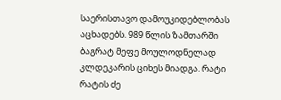საერისთავო დამოუკიდებლობას აცხადებს. 989 წლის ზამთარში ბაგრატ მეფე მოულოდნელად კლდეკარის ციხეს მიადგა. რატი რატის ძე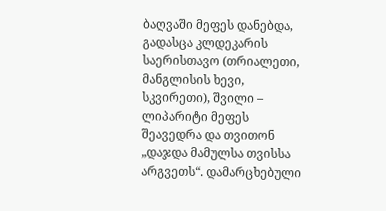ბაღვაში მეფეს დანებდა, გადასცა კლდეკარის საერისთავო (თრიალეთი, მანგლისის ხევი, სკვირეთი), შვილი – ლიპარიტი მეფეს შეავედრა და თვითონ „დაჯდა მამულსა თვისსა არგვეთს“. დამარცხებული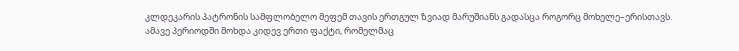კლდეკარის პატრონის სამფლობელო მეფემ თავის ერთგულ ზვიად მარუშიანს გადასცა როგორც მოხელე–ერისთავს.
ამავე პერიოდში მოხდა კიდევ ერთი ფაქტი, რომელმაც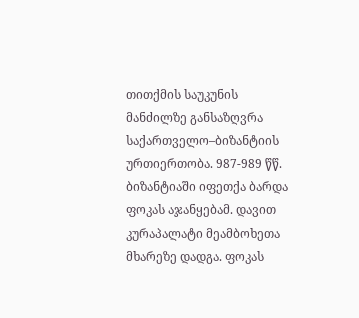თითქმის საუკუნის მანძილზე განსაზღვრა საქართველო–ბიზანტიის ურთიერთობა. 987-989 წწ. ბიზანტიაში იფეთქა ბარდა ფოკას აჯანყებამ. დავით კურაპალატი მეამბოხეთა მხარეზე დადგა. ფოკას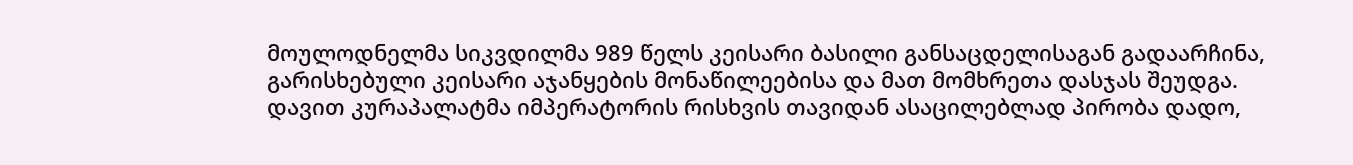მოულოდნელმა სიკვდილმა 989 წელს კეისარი ბასილი განსაცდელისაგან გადაარჩინა, გარისხებული კეისარი აჯანყების მონაწილეებისა და მათ მომხრეთა დასჯას შეუდგა. დავით კურაპალატმა იმპერატორის რისხვის თავიდან ასაცილებლად პირობა დადო,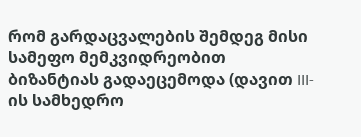რომ გარდაცვალების შემდეგ მისი სამეფო მემკვიდრეობით ბიზანტიას გადაეცემოდა (დავით III-ის სამხედრო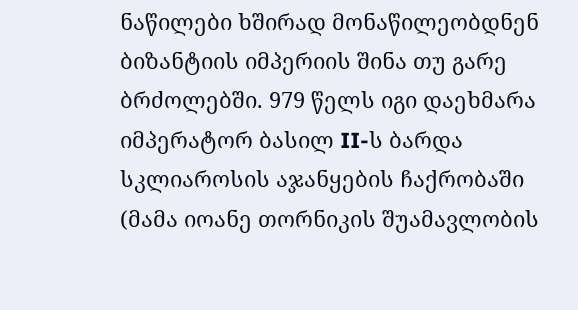ნაწილები ხშირად მონაწილეობდნენ ბიზანტიის იმპერიის შინა თუ გარე ბრძოლებში. 979 წელს იგი დაეხმარა იმპერატორ ბასილ II-ს ბარდა სკლიაროსის აჯანყების ჩაქრობაში (მამა იოანე თორნიკის შუამავლობის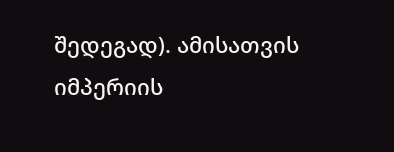შედეგად). ამისათვის იმპერიის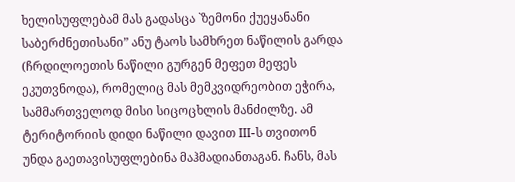ხელისუფლებამ მას გადასცა `ზემონი ქუეყანანი საბერძნეთისანი” ანუ ტაოს სამხრეთ ნაწილის გარდა (ჩრდილოეთის ნაწილი გურგენ მეფეთ მეფეს ეკუთვნოდა), რომელიც მას მემკვიდრეობით ეჭირა, სამმართველოდ მისი სიცოცხლის მანძილზე. ამ ტერიტორიის დიდი ნაწილი დავით III-ს თვითონ უნდა გაეთავისუფლებინა მაჰმადიანთაგან. ჩანს, მას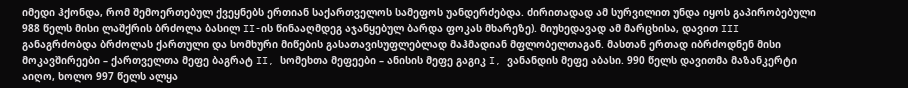იმედი ჰქონდა, რომ შემოერთებულ ქვეყნებს ერთიან საქართველოს სამეფოს უანდერძებდა. ძირითადად ამ სურვილით უნდა იყოს გაპირობებული 988 წელს მისი ლაშქრის ბრძოლა ბასილ II-ის წინააღმდეგ აჯანყებულ ბარდა ფოკას მხარეზე). მიუხედავად ამ მარცხისა, დავით III განაგრძობდა ბრძოლას ქართული და სომხური მიწების გასათავისუფლებლად მაჰმადიან მფლობელთაგან. მასთან ერთად იბრძოდნენ მისი მოკავშირეები – ქართველთა მეფე ბაგრატ II, სომეხთა მეფეები – ანისის მეფე გაგიკ I, ვანანდის მეფე აბასი. 990 წელს დავითმა მაზანკერტი აიღო, ხოლო 997 წელს ალყა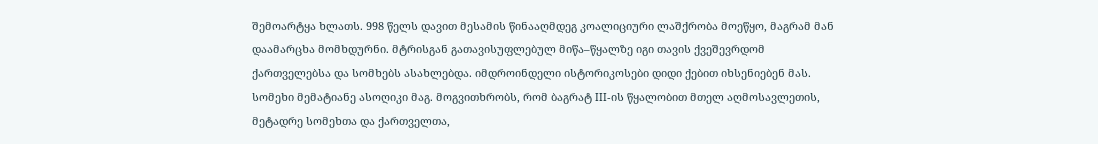შემოარტყა ხლათს. 998 წელს დავით მესამის წინააღმდეგ კოალიციური ლაშქრობა მოეწყო, მაგრამ მან დაამარცხა მომხდურნი. მტრისგან გათავისუფლებულ მიწა–წყალზე იგი თავის ქვეშევრდომ ქართველებსა და სომხებს ასახლებდა. იმდროინდელი ისტორიკოსები დიდი ქებით იხსენიებენ მას. სომეხი მემატიანე ასოღიკი მაგ. მოგვითხრობს, რომ ბაგრატ III-ის წყალობით მთელ აღმოსავლეთის, მეტადრე სომეხთა და ქართველთა,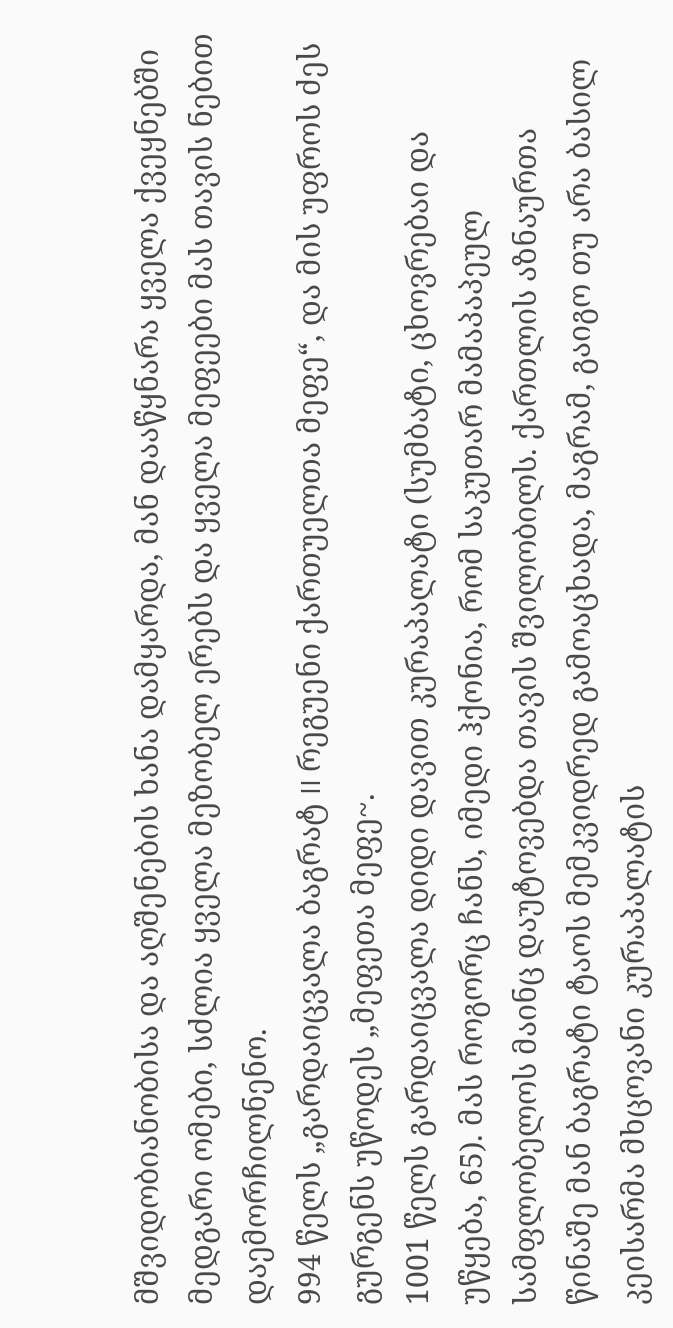მშვიდობიანობისა და აღშენების ხანა დამყარდა, მან დააწყნარა ყველა ქვეყნებში მედგარი ომები, სძლია ყველა მეზობელ ერებს და ყველა მეფეები მას თავის ნებით დაემორჩილნენო.
994 წელს „გარდაიცვალა ბაგრატ II რეგუენი ქართუელთა მეფე“, და მის უფროს ძეს გურგენს უწოდეს „მეფეთა მეფე~.
1001 წელს გარდაიცვალა დიდი დავით კურაპალატი (სუმბატი, ცხოვრებაი და უწყება, 65). მას როგორც ჩანს, იმედი ჰქონია, რომ საკუთარ მამაპაპეულ სამფლობელოს მაინც დაუტოვებდა თავის შვილობილს. ქართლის აზნაურთა წინაშე მან ბაგრატი ტაოს მემკვიდრედ გამოაცხადა, მაგრამ, გაიგო თუ არა ბასილ კეისარმა მხცოვანი კურაპალატის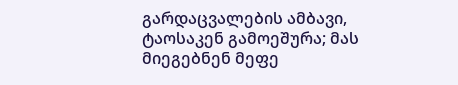გარდაცვალების ამბავი, ტაოსაკენ გამოეშურა; მას მიეგებნენ მეფე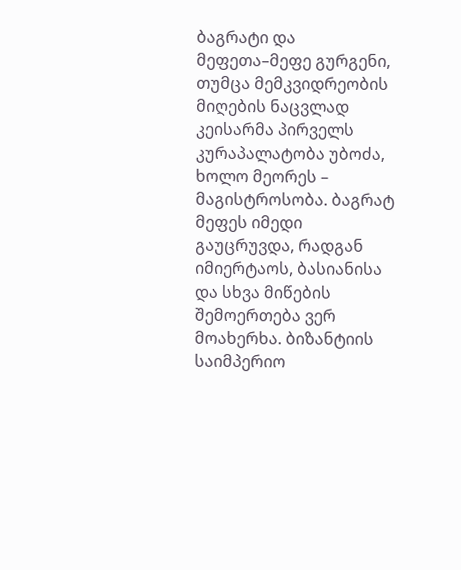ბაგრატი და მეფეთა–მეფე გურგენი, თუმცა მემკვიდრეობის მიღების ნაცვლად კეისარმა პირველს კურაპალატობა უბოძა, ხოლო მეორეს – მაგისტროსობა. ბაგრატ მეფეს იმედი გაუცრუვდა, რადგან იმიერტაოს, ბასიანისა და სხვა მიწების შემოერთება ვერ მოახერხა. ბიზანტიის საიმპერიო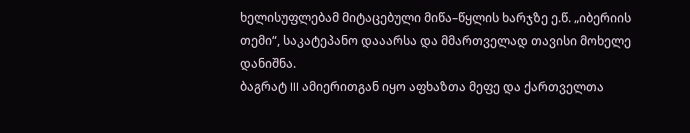ხელისუფლებამ მიტაცებული მიწა–წყლის ხარჯზე ე.წ. „იბერიის თემი“, საკატეპანო დააარსა და მმართველად თავისი მოხელე დანიშნა.
ბაგრატ III ამიერითგან იყო აფხაზთა მეფე და ქართველთა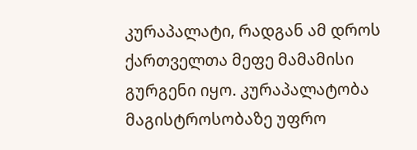კურაპალატი, რადგან ამ დროს ქართველთა მეფე მამამისი გურგენი იყო. კურაპალატობა მაგისტროსობაზე უფრო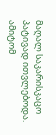მაღალ საკარისკაცო პატივად ითვლებოდა. ამიტომ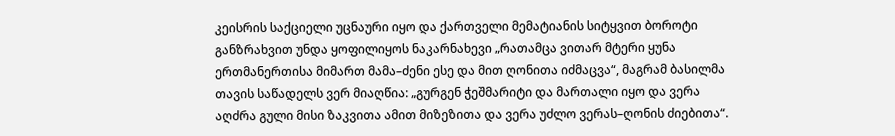კეისრის საქციელი უცნაური იყო და ქართველი მემატიანის სიტყვით ბოროტი განზრახვით უნდა ყოფილიყოს ნაკარნახევი „რათამცა ვითარ მტერი ყუნა ერთმანერთისა მიმართ მამა–ძენი ესე და მით ღონითა იძმაცვა“, მაგრამ ბასილმა თავის საწადელს ვერ მიაღწია: „გურგენ ჭეშმარიტი და მართალი იყო და ვერა აღძრა გული მისი ზაკვითა ამით მიზეზითა და ვერა უძლო ვერას–ღონის ძიებითა“.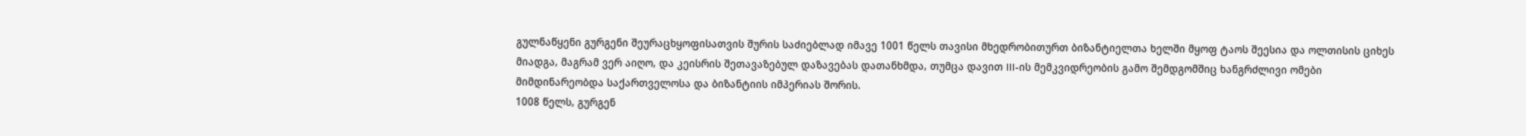გულნაწყენი გურგენი შეურაცხყოფისათვის შურის საძიებლად იმავე 1001 წელს თავისი მხედრობითურთ ბიზანტიელთა ხელში მყოფ ტაოს შეესია და ოლთისის ციხეს მიადგა, მაგრამ ვერ აიღო, და კეისრის შეთავაზებულ დაზავებას დათანხმდა, თუმცა დავით III-ის მემკვიდრეობის გამო შემდგომშიც ხანგრძლივი ომები მიმდინარეობდა საქართველოსა და ბიზანტიის იმპერიას შორის.
1008 წელს, გურგენ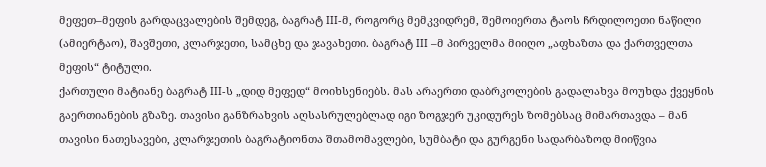მეფეთ–მეფის გარდაცვალების შემდეგ, ბაგრატ III-მ, როგორც მემკვიდრემ, შემოიერთა ტაოს ჩრდილოეთი ნაწილი (ამიერტაო), შავშეთი, კლარჯეთი, სამცხე და ჯავახეთი. ბაგრატ III –მ პირველმა მიიღო „აფხაზთა და ქართველთა მეფის“ ტიტული.
ქართული მატიანე ბაგრატ III-ს „დიდ მეფედ“ მოიხსენიებს. მას არაერთი დაბრკოლების გადალახვა მოუხდა ქვეყნის გაერთიანების გზაზე. თავისი განზრახვის აღსასრულებლად იგი ზოგჯერ უკიდურეს ზომებსაც მიმართავდა – მან თავისი ნათესავები, კლარჯეთის ბაგრატიონთა შთამომავლები, სუმბატი და გურგენი სადარბაზოდ მიიწვია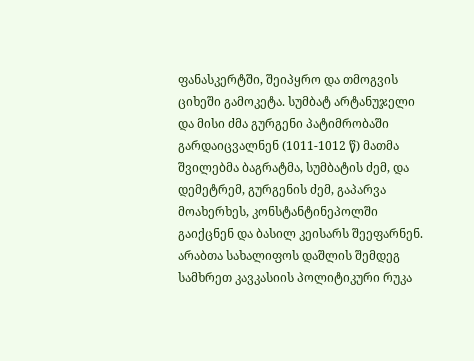ფანასკერტში, შეიპყრო და თმოგვის ციხეში გამოკეტა. სუმბატ არტანუჯელი და მისი ძმა გურგენი პატიმრობაში გარდაიცვალნენ (1011-1012 წ) მათმა შვილებმა ბაგრატმა, სუმბატის ძემ, და დემეტრემ, გურგენის ძემ, გაპარვა მოახერხეს, კონსტანტინეპოლში გაიქცნენ და ბასილ კეისარს შეეფარნენ.
არაბთა სახალიფოს დაშლის შემდეგ სამხრეთ კავკასიის პოლიტიკური რუკა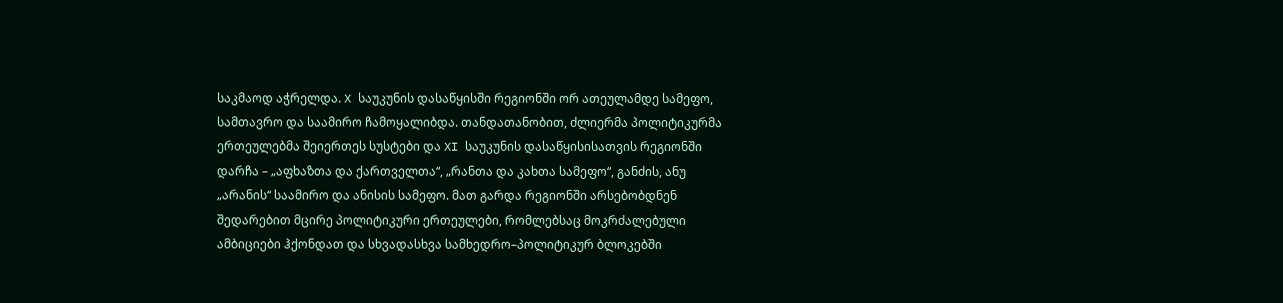საკმაოდ აჭრელდა. X საუკუნის დასაწყისში რეგიონში ორ ათეულამდე სამეფო, სამთავრო და საამირო ჩამოყალიბდა. თანდათანობით, ძლიერმა პოლიტიკურმა ერთეულებმა შეიერთეს სუსტები და XI საუკუნის დასაწყისისათვის რეგიონში დარჩა – „აფხაზთა და ქართველთა“, „რანთა და კახთა სამეფო“, განძის, ანუ „არანის“ საამირო და ანისის სამეფო. მათ გარდა რეგიონში არსებობდნენ შედარებით მცირე პოლიტიკური ერთეულები, რომლებსაც მოკრძალებული ამბიციები ჰქონდათ და სხვადასხვა სამხედრო–პოლიტიკურ ბლოკებში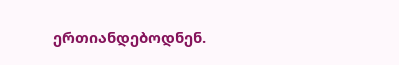ერთიანდებოდნენ.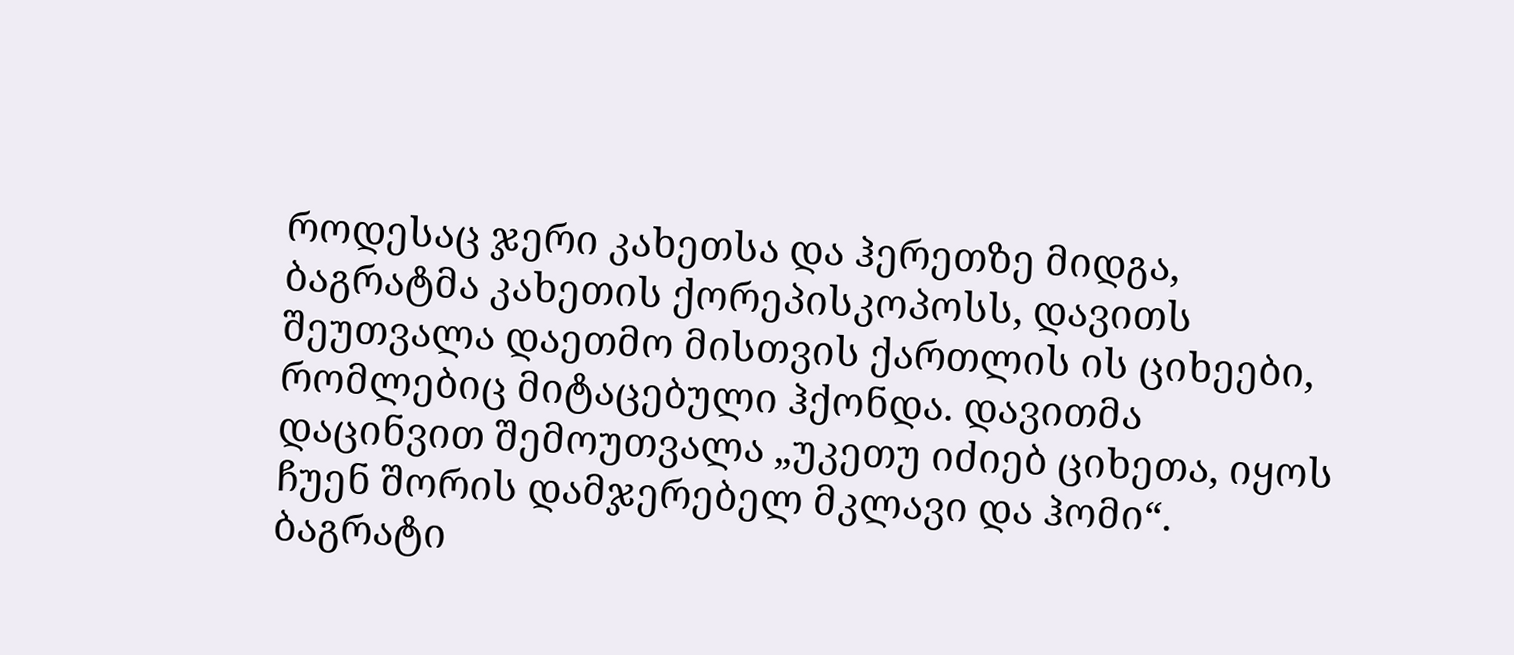როდესაც ჯერი კახეთსა და ჰერეთზე მიდგა, ბაგრატმა კახეთის ქორეპისკოპოსს, დავითს შეუთვალა დაეთმო მისთვის ქართლის ის ციხეები, რომლებიც მიტაცებული ჰქონდა. დავითმა დაცინვით შემოუთვალა „უკეთუ იძიებ ციხეთა, იყოს ჩუენ შორის დამჯერებელ მკლავი და ჰომი“. ბაგრატი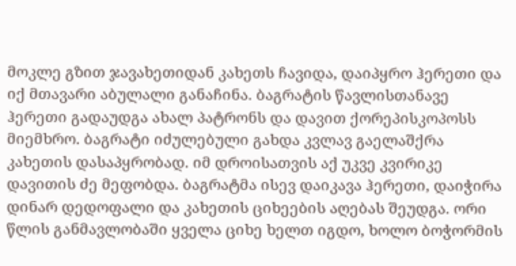მოკლე გზით ჯავახეთიდან კახეთს ჩავიდა, დაიპყრო ჰერეთი და იქ მთავარი აბულალი განაჩინა. ბაგრატის წავლისთანავე ჰერეთი გადაუდგა ახალ პატრონს და დავით ქორეპისკოპოსს მიემხრო. ბაგრატი იძულებული გახდა კვლავ გაელაშქრა კახეთის დასაპყრობად. იმ დროისათვის აქ უკვე კვირიკე დავითის ძე მეფობდა. ბაგრატმა ისევ დაიკავა ჰერეთი, დაიჭირა დინარ დედოფალი და კახეთის ციხეების აღებას შეუდგა. ორი წლის განმავლობაში ყველა ციხე ხელთ იგდო, ხოლო ბოჭორმის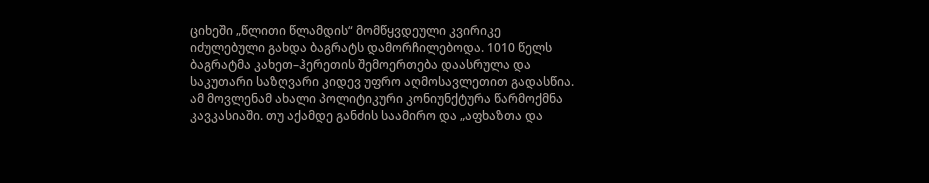ციხეში „წლითი წლამდის“ მომწყვდეული კვირიკე იძულებული გახდა ბაგრატს დამორჩილებოდა. 1010 წელს ბაგრატმა კახეთ–ჰერეთის შემოერთება დაასრულა და საკუთარი საზღვარი კიდევ უფრო აღმოსავლეთით გადასწია. ამ მოვლენამ ახალი პოლიტიკური კონიუნქტურა წარმოქმნა კავკასიაში. თუ აქამდე განძის საამირო და „აფხაზთა და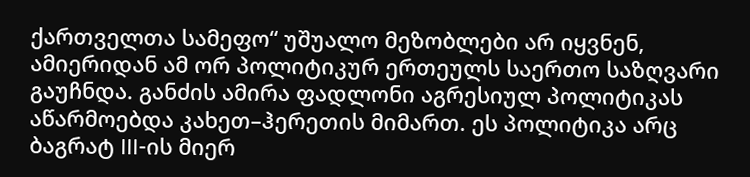ქართველთა სამეფო“ უშუალო მეზობლები არ იყვნენ, ამიერიდან ამ ორ პოლიტიკურ ერთეულს საერთო საზღვარი გაუჩნდა. განძის ამირა ფადლონი აგრესიულ პოლიტიკას აწარმოებდა კახეთ–ჰერეთის მიმართ. ეს პოლიტიკა არც ბაგრატ III-ის მიერ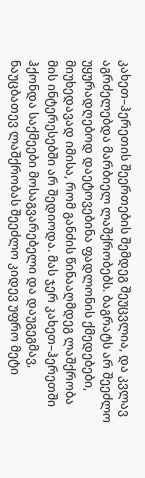კახეთ–ჰერეთის შეერთების შემდეგ შეუცვლია, და კვლავ აგრძელებდა მარბიელ ლაშქრობებს. ბაგრატს არ შეეძლო უყურადღებოდ დაეტოვებინა ფადლონის ქმედებები, მიუხედავად იმისა, რომ განძის წინააღმდეგ ლაშქრობა მის ინტერესებში არ შედიოდა. მას ჯერ კახეთ–ჰერეთში ჰქონდა საქმეები მოსაგვარებელი და დაუგეგმავ, ნაუცბათევ ლაშქრობას შეეძლო კიდევ უფრო მეტი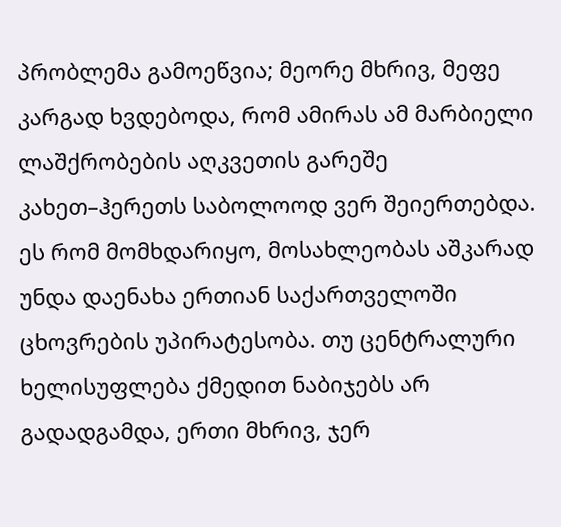პრობლემა გამოეწვია; მეორე მხრივ, მეფე კარგად ხვდებოდა, რომ ამირას ამ მარბიელი ლაშქრობების აღკვეთის გარეშე კახეთ–ჰერეთს საბოლოოდ ვერ შეიერთებდა. ეს რომ მომხდარიყო, მოსახლეობას აშკარად უნდა დაენახა ერთიან საქართველოში ცხოვრების უპირატესობა. თუ ცენტრალური ხელისუფლება ქმედით ნაბიჯებს არ გადადგამდა, ერთი მხრივ, ჯერ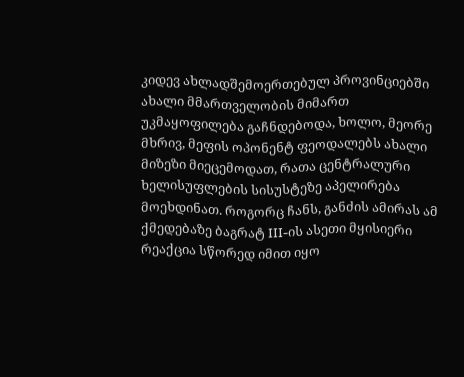კიდევ ახლადშემოერთებულ პროვინციებში ახალი მმართველობის მიმართ უკმაყოფილება გაჩნდებოდა, ხოლო, მეორე მხრივ, მეფის ოპონენტ ფეოდალებს ახალი მიზეზი მიეცემოდათ, რათა ცენტრალური ხელისუფლების სისუსტეზე აპელირება მოეხდინათ. როგორც ჩანს, განძის ამირას ამ ქმედებაზე ბაგრატ III-ის ასეთი მყისიერი რეაქცია სწორედ იმით იყო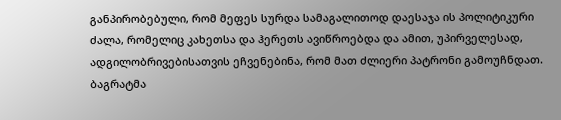განპირობებული, რომ მეფეს სურდა სამაგალითოდ დაესაჯა ის პოლიტიკური ძალა, რომელიც კახეთსა და ჰერეთს ავიწროებდა და ამით, უპირველესად, ადგილობრივებისათვის ეჩვენებინა, რომ მათ ძლიერი პატრონი გამოუჩნდათ.
ბაგრატმა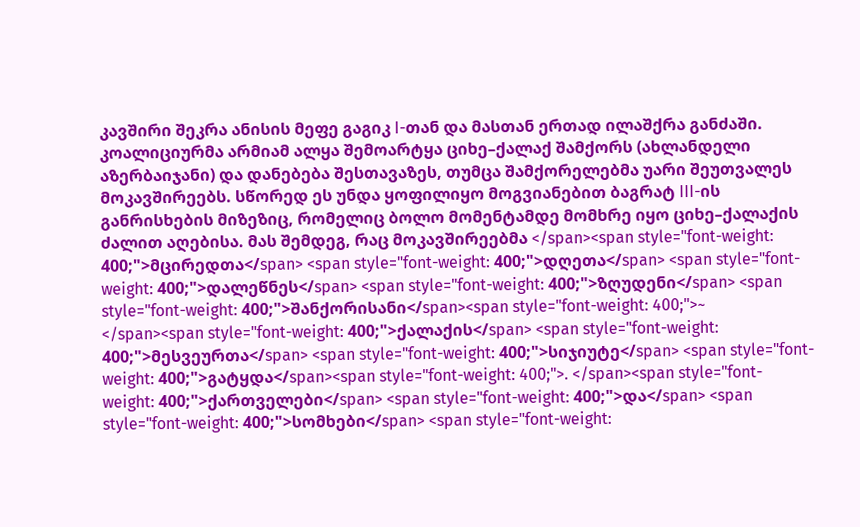კავშირი შეკრა ანისის მეფე გაგიკ I-თან და მასთან ერთად ილაშქრა განძაში. კოალიციურმა არმიამ ალყა შემოარტყა ციხე–ქალაქ შამქორს (ახლანდელი აზერბაიჯანი) და დანებება შესთავაზეს, თუმცა შამქორელებმა უარი შეუთვალეს მოკავშირეებს. სწორედ ეს უნდა ყოფილიყო მოგვიანებით ბაგრატ III-ის განრისხების მიზეზიც, რომელიც ბოლო მომენტამდე მომხრე იყო ციხე–ქალაქის ძალით აღებისა. მას შემდეგ, რაც მოკავშირეებმა </span><span style="font-weight: 400;">მცირედთა</span> <span style="font-weight: 400;">დღეთა</span> <span style="font-weight: 400;">დალეწნეს</span> <span style="font-weight: 400;">ზღუდენი</span> <span style="font-weight: 400;">შანქორისანი</span><span style="font-weight: 400;">~ </span><span style="font-weight: 400;">ქალაქის</span> <span style="font-weight: 400;">მესვეურთა</span> <span style="font-weight: 400;">სიჯიუტე</span> <span style="font-weight: 400;">გატყდა</span><span style="font-weight: 400;">. </span><span style="font-weight: 400;">ქართველები</span> <span style="font-weight: 400;">და</span> <span style="font-weight: 400;">სომხები</span> <span style="font-weight: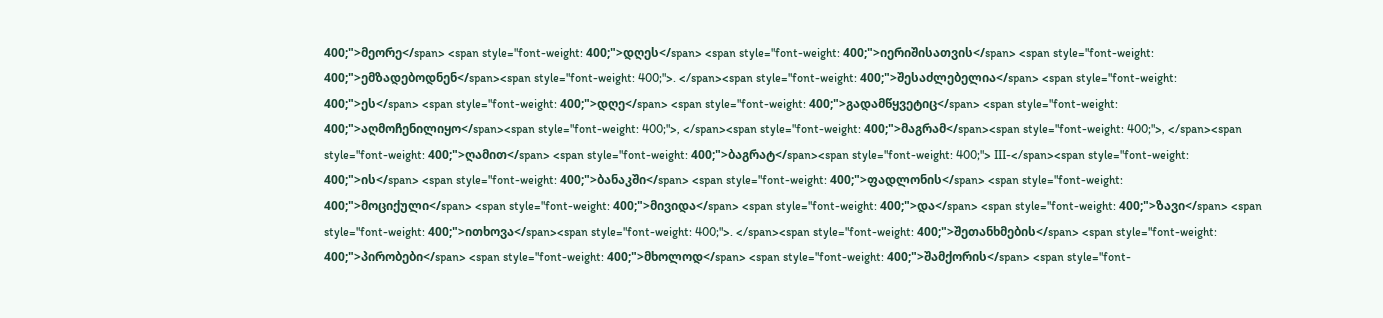400;">მეორე</span> <span style="font-weight: 400;">დღეს</span> <span style="font-weight: 400;">იერიშისათვის</span> <span style="font-weight: 400;">ემზადებოდნენ</span><span style="font-weight: 400;">. </span><span style="font-weight: 400;">შესაძლებელია</span> <span style="font-weight: 400;">ეს</span> <span style="font-weight: 400;">დღე</span> <span style="font-weight: 400;">გადამწყვეტიც</span> <span style="font-weight: 400;">აღმოჩენილიყო</span><span style="font-weight: 400;">, </span><span style="font-weight: 400;">მაგრამ</span><span style="font-weight: 400;">, </span><span style="font-weight: 400;">ღამით</span> <span style="font-weight: 400;">ბაგრატ</span><span style="font-weight: 400;"> III-</span><span style="font-weight: 400;">ის</span> <span style="font-weight: 400;">ბანაკში</span> <span style="font-weight: 400;">ფადლონის</span> <span style="font-weight: 400;">მოციქული</span> <span style="font-weight: 400;">მივიდა</span> <span style="font-weight: 400;">და</span> <span style="font-weight: 400;">ზავი</span> <span style="font-weight: 400;">ითხოვა</span><span style="font-weight: 400;">. </span><span style="font-weight: 400;">შეთანხმების</span> <span style="font-weight: 400;">პირობები</span> <span style="font-weight: 400;">მხოლოდ</span> <span style="font-weight: 400;">შამქორის</span> <span style="font-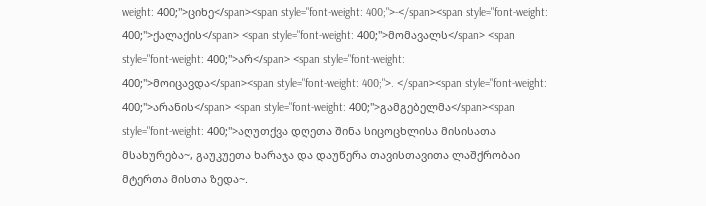weight: 400;">ციხე</span><span style="font-weight: 400;">-</span><span style="font-weight: 400;">ქალაქის</span> <span style="font-weight: 400;">მომავალს</span> <span style="font-weight: 400;">არ</span> <span style="font-weight: 400;">მოიცავდა</span><span style="font-weight: 400;">. </span><span style="font-weight: 400;">არანის</span> <span style="font-weight: 400;">გამგებელმა</span><span style="font-weight: 400;">აღუთქვა დღეთა შინა სიცოცხლისა მისისათა მსახურება~, გაუკუეთა ხარაჯა და დაუწერა თავისთავითა ლაშქრობაი მტერთა მისთა ზედა~.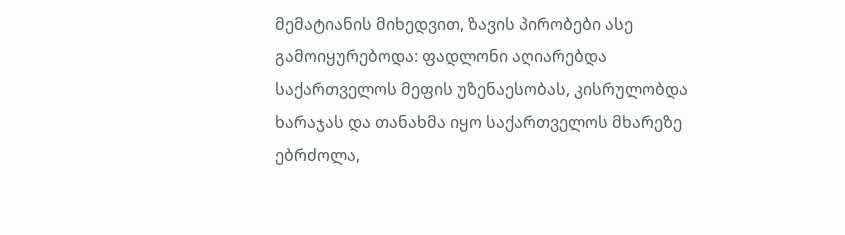მემატიანის მიხედვით, ზავის პირობები ასე გამოიყურებოდა: ფადლონი აღიარებდა საქართველოს მეფის უზენაესობას, კისრულობდა ხარაჯას და თანახმა იყო საქართველოს მხარეზე ებრძოლა,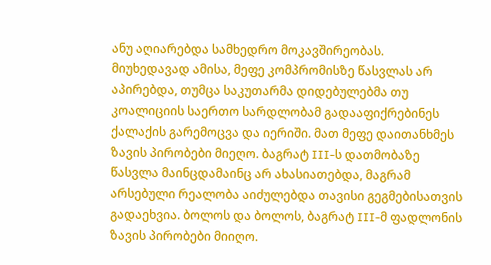ანუ აღიარებდა სამხედრო მოკავშირეობას. მიუხედავად ამისა, მეფე კომპრომისზე წასვლას არ აპირებდა, თუმცა საკუთარმა დიდებულებმა თუ კოალიციის საერთო სარდლობამ გადააფიქრებინეს ქალაქის გარემოცვა და იერიში. მათ მეფე დაითანხმეს ზავის პირობები მიეღო. ბაგრატ III-ს დათმობაზე წასვლა მაინცდამაინც არ ახასიათებდა, მაგრამ არსებული რეალობა აიძულებდა თავისი გეგმებისათვის გადაეხვია. ბოლოს და ბოლოს, ბაგრატ III-მ ფადლონის ზავის პირობები მიიღო.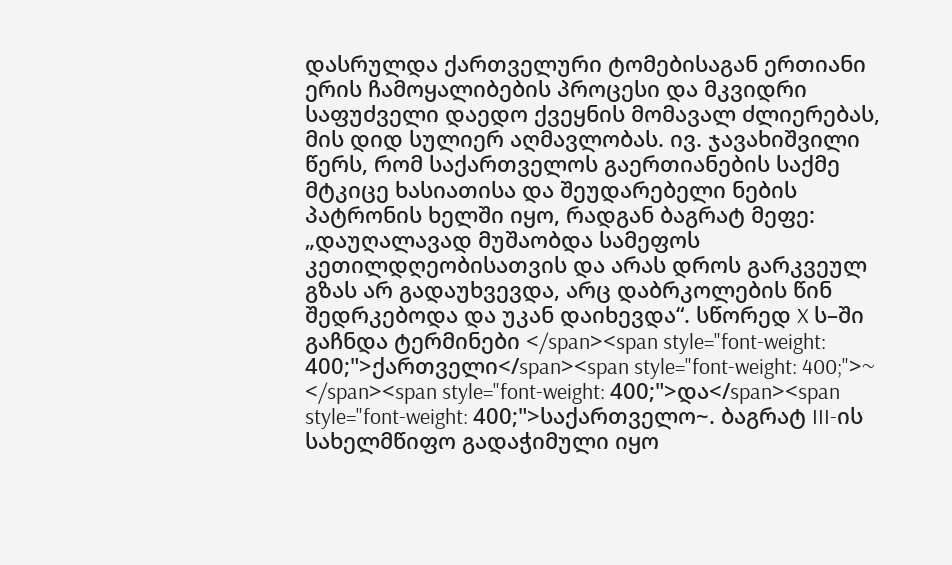დასრულდა ქართველური ტომებისაგან ერთიანი ერის ჩამოყალიბების პროცესი და მკვიდრი საფუძველი დაედო ქვეყნის მომავალ ძლიერებას, მის დიდ სულიერ აღმავლობას. ივ. ჯავახიშვილი წერს, რომ საქართველოს გაერთიანების საქმე მტკიცე ხასიათისა და შეუდარებელი ნების პატრონის ხელში იყო, რადგან ბაგრატ მეფე: „დაუღალავად მუშაობდა სამეფოს კეთილდღეობისათვის და არას დროს გარკვეულ გზას არ გადაუხვევდა, არც დაბრკოლების წინ შედრკებოდა და უკან დაიხევდა“. სწორედ X ს–ში გაჩნდა ტერმინები </span><span style="font-weight: 400;">ქართველი</span><span style="font-weight: 400;">~ </span><span style="font-weight: 400;">და</span><span style="font-weight: 400;">საქართველო~. ბაგრატ III-ის სახელმწიფო გადაჭიმული იყო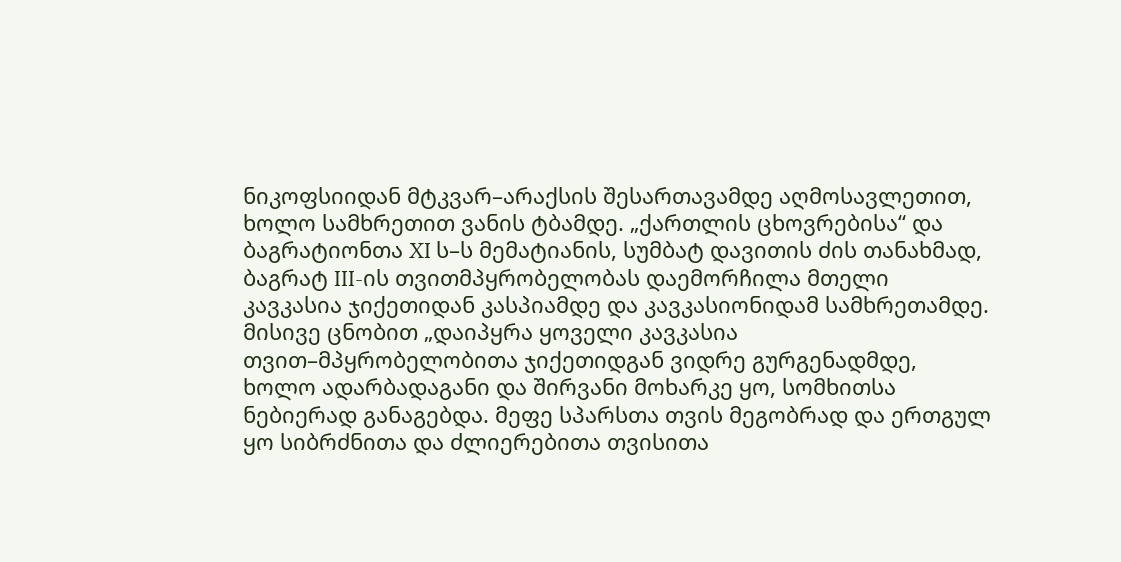ნიკოფსიიდან მტკვარ–არაქსის შესართავამდე აღმოსავლეთით, ხოლო სამხრეთით ვანის ტბამდე. „ქართლის ცხოვრებისა“ და ბაგრატიონთა XI ს–ს მემატიანის, სუმბატ დავითის ძის თანახმად, ბაგრატ III-ის თვითმპყრობელობას დაემორჩილა მთელი კავკასია ჯიქეთიდან კასპიამდე და კავკასიონიდამ სამხრეთამდე. მისივე ცნობით „დაიპყრა ყოველი კავკასია თვით–მპყრობელობითა ჯიქეთიდგან ვიდრე გურგენადმდე, ხოლო ადარბადაგანი და შირვანი მოხარკე ყო, სომხითსა ნებიერად განაგებდა. მეფე სპარსთა თვის მეგობრად და ერთგულ ყო სიბრძნითა და ძლიერებითა თვისითა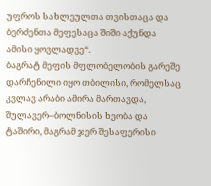უფროს სახლეულთა თვისთაცა და ბერძენთა მეფესაცა შიში აქუნდა ამისი ყოვლადვე“.
ბაგრატ მეფის მფლობელობის გარეშე დარჩენილი იყო თბილისი, რომელსაც კვლავ არაბი ამირა მართავდა, შულავერ–ბოლნისის ხეობა და ტაშირი, მაგრამ ჯერ შესაფერისი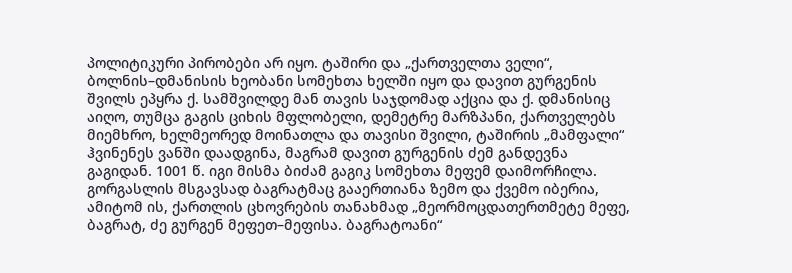პოლიტიკური პირობები არ იყო. ტაშირი და „ქართველთა ველი“, ბოლნის–დმანისის ხეობანი სომეხთა ხელში იყო და დავით გურგენის შვილს ეპყრა ქ. სამშვილდე მან თავის საჯდომად აქცია და ქ. დმანისიც აიღო, თუმცა გაგის ციხის მფლობელი, დემეტრე მარზპანი, ქართველებს მიემხრო, ხელმეორედ მოინათლა და თავისი შვილი, ტაშირის „მამფალი“ ჰვინენეს ვანში დაადგინა, მაგრამ დავით გურგენის ძემ განდევნა გაგიდან. 1001 წ. იგი მისმა ბიძამ გაგიკ სომეხთა მეფემ დაიმორჩილა.
გორგასლის მსგავსად ბაგრატმაც გააერთიანა ზემო და ქვემო იბერია, ამიტომ ის, ქართლის ცხოვრების თანახმად „მეორმოცდათერთმეტე მეფე, ბაგრატ, ძე გურგენ მეფეთ–მეფისა. ბაგრატოანი“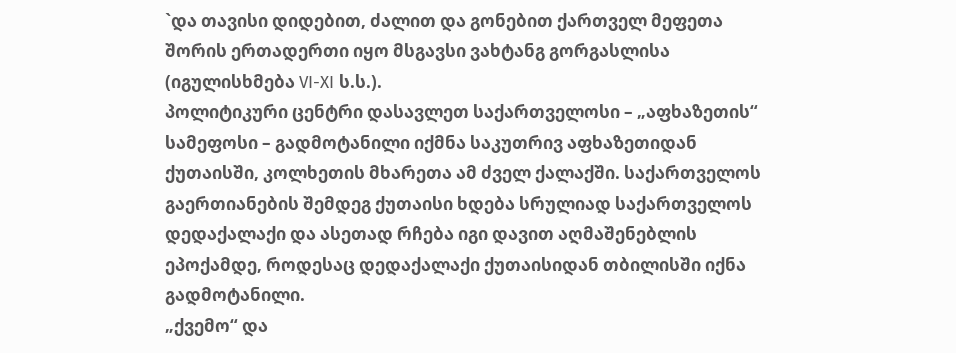`და თავისი დიდებით, ძალით და გონებით ქართველ მეფეთა შორის ერთადერთი იყო მსგავსი ვახტანგ გორგასლისა (იგულისხმება VI-XI ს.ს.).
პოლიტიკური ცენტრი დასავლეთ საქართველოსი – „აფხაზეთის“ სამეფოსი – გადმოტანილი იქმნა საკუთრივ აფხაზეთიდან ქუთაისში, კოლხეთის მხარეთა ამ ძველ ქალაქში. საქართველოს გაერთიანების შემდეგ ქუთაისი ხდება სრულიად საქართველოს დედაქალაქი და ასეთად რჩება იგი დავით აღმაშენებლის ეპოქამდე, როდესაც დედაქალაქი ქუთაისიდან თბილისში იქნა გადმოტანილი.
„ქვემო“ და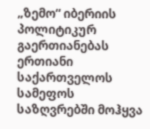„ზემო“ იბერიის პოლიტიკურ გაერთიანებას ერთიანი საქართველოს სამეფოს საზღვრებში მოჰყვა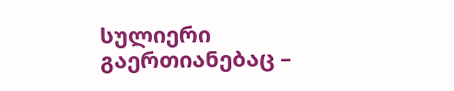სულიერი გაერთიანებაც –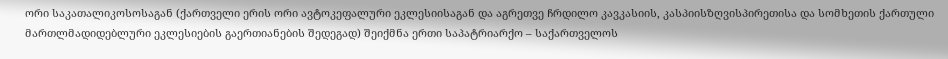ორი საკათალიკოსოსაგან (ქართველი ერის ორი ავტოკეფალური ეკლესიისაგან და აგრეთვე ჩრდილო კავკასიის, კასპიისზღვისპირეთისა და სომხეთის ქართული მართლმადიდებლური ეკლესიების გაერთიანების შედეგად) შეიქმნა ერთი საპატრიარქო – საქართველოს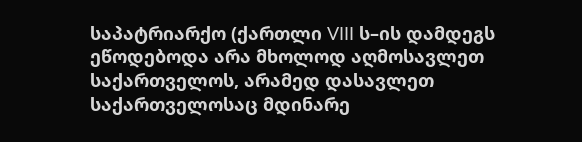საპატრიარქო (ქართლი VIII ს–ის დამდეგს ეწოდებოდა არა მხოლოდ აღმოსავლეთ საქართველოს, არამედ დასავლეთ საქართველოსაც მდინარე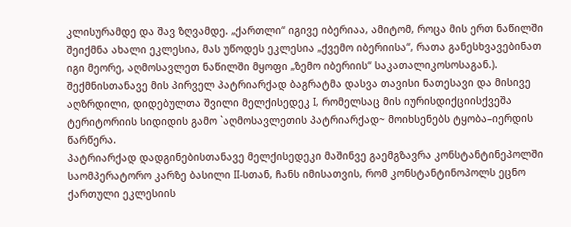კლისურამდე და შავ ზღვამდე. „ქართლი“ იგივე იბერიაა, ამიტომ, როცა მის ერთ ნაწილში შეიქმნა ახალი ეკლესია, მას უწოდეს ეკლესია „ქვემო იბერიისა“, რათა განესხვავებინათ იგი მეორე, აღმოსავლეთ ნაწილში მყოფი „ზემო იბერიის“ საკათალიკოსოსაგან.). შექმნისთანავე მის პირველ პატრიარქად ბაგრატმა დასვა თავისი ნათესავი და მისივე აღზრდილი, დიდებულთა შვილი მელქისედეკ I, რომელსაც მის იურისდიქციისქვეშა ტერიტორიის სიდიდის გამო `აღმოსავლეთის პატრიარქად~ მოიხსენებს ტყობა–იერდის წარწერა.
პატრიარქად დადგინებისთანავე მელქისედეკი მაშინვე გაემგზავრა კონსტანტინეპოლში საომპერატორო კარზე ბასილი II-სთან, ჩანს იმისათვის, რომ კონსტანტინოპოლს ეცნო ქართული ეკლესიის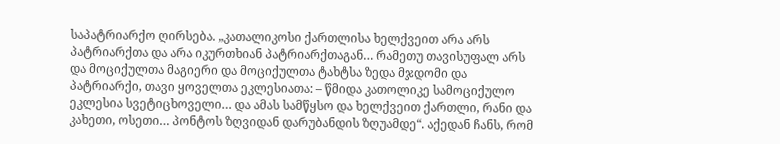საპატრიარქო ღირსება. „კათალიკოსი ქართლისა ხელქვეით არა არს პატრიარქთა და არა იკურთხიან პატრიარქთაგან… რამეთუ თავისუფალ არს და მოციქულთა მაგიერი და მოციქულთა ტახტსა ზედა მჯდომი და პატრიარქი, თავი ყოველთა ეკლესიათა: – წმიდა კათოლიკე სამოციქულო ეკლესია სვეტიცხოველი… და ამას სამწყსო და ხელქვეით ქართლი, რანი და კახეთი, ოსეთი… პონტოს ზღვიდან დარუბანდის ზღუამდე“. აქედან ჩანს, რომ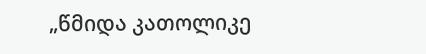„წმიდა კათოლიკე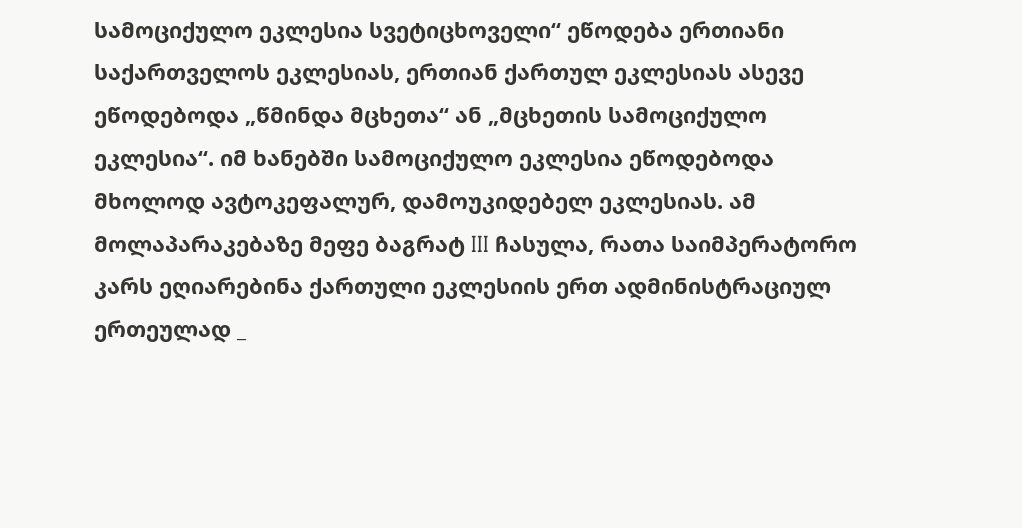სამოციქულო ეკლესია სვეტიცხოველი“ ეწოდება ერთიანი საქართველოს ეკლესიას, ერთიან ქართულ ეკლესიას ასევე ეწოდებოდა „წმინდა მცხეთა“ ან „მცხეთის სამოციქულო ეკლესია“. იმ ხანებში სამოციქულო ეკლესია ეწოდებოდა მხოლოდ ავტოკეფალურ, დამოუკიდებელ ეკლესიას. ამ მოლაპარაკებაზე მეფე ბაგრატ III ჩასულა, რათა საიმპერატორო კარს ეღიარებინა ქართული ეკლესიის ერთ ადმინისტრაციულ ერთეულად _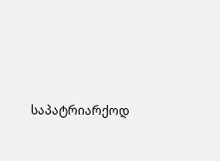საპატრიარქოდ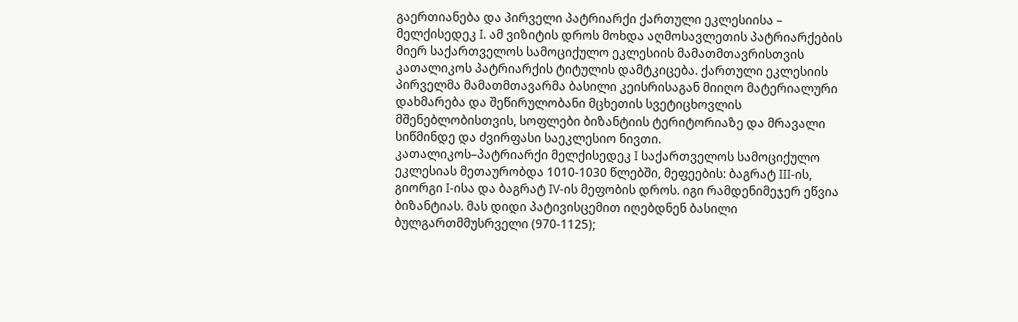გაერთიანება და პირველი პატრიარქი ქართული ეკლესიისა – მელქისედეკ I. ამ ვიზიტის დროს მოხდა აღმოსავლეთის პატრიარქების მიერ საქართველოს სამოციქულო ეკლესიის მამათმთავრისთვის კათალიკოს პატრიარქის ტიტულის დამტკიცება. ქართული ეკლესიის პირველმა მამათმთავარმა ბასილი კეისრისაგან მიიღო მატერიალური დახმარება და შეწირულობანი მცხეთის სვეტიცხოვლის მშენებლობისთვის, სოფლები ბიზანტიის ტერიტორიაზე და მრავალი სიწმინდე და ძვირფასი საეკლესიო ნივთი.
კათალიკოს–პატრიარქი მელქისედეკ I საქართველოს სამოციქულო ეკლესიას მეთაურობდა 1010-1030 წლებში, მეფეების: ბაგრატ III-ის, გიორგი I-ისა და ბაგრატ IV-ის მეფობის დროს. იგი რამდენიმეჯერ ეწვია ბიზანტიას. მას დიდი პატივისცემით იღებდნენ ბასილი ბულგართმმუსრველი (970-1125);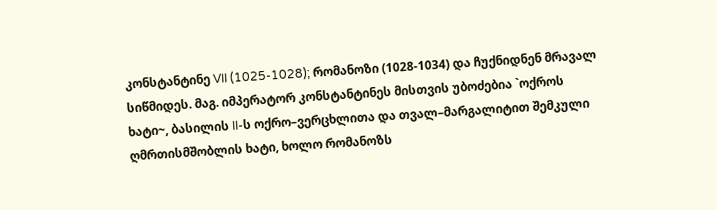კონსტანტინე VII (1025-1028); რომანოზი (1028-1034) და ჩუქნიდნენ მრავალ სიწმიდეს. მაგ. იმპერატორ კონსტანტინეს მისთვის უბოძებია `ოქროს ხატი~, ბასილის II-ს ოქრო–ვერცხლითა და თვალ–მარგალიტით შემკული ღმრთისმშობლის ხატი, ხოლო რომანოზს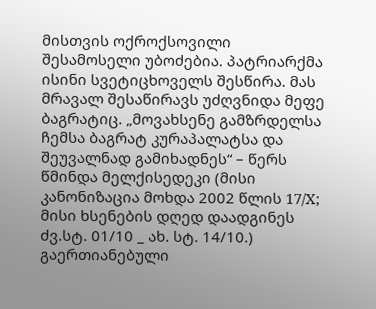მისთვის ოქროქსოვილი შესამოსელი უბოძებია. პატრიარქმა ისინი სვეტიცხოველს შესწირა. მას მრავალ შესაწირავს უძღვნიდა მეფე ბაგრატიც. „მოვახსენე გამზრდელსა ჩემსა ბაგრატ კურაპალატსა და შეუვალნად გამიხადნეს“ – წერს წმინდა მელქისედეკი (მისი კანონიზაცია მოხდა 2002 წლის 17/X; მისი ხსენების დღედ დაადგინეს ძვ.სტ. 01/10 _ ახ. სტ. 14/10.)
გაერთიანებული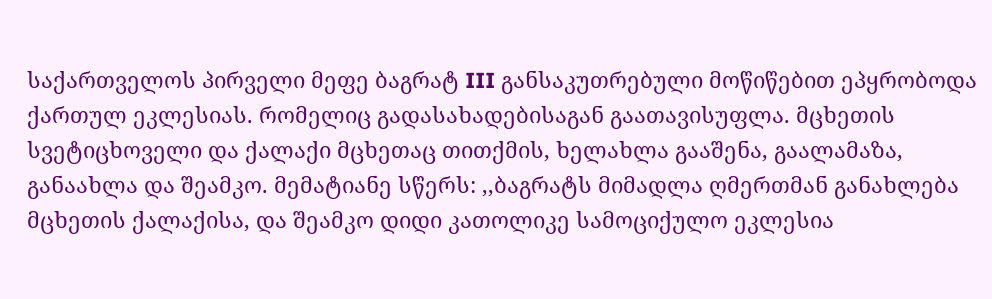საქართველოს პირველი მეფე ბაგრატ III განსაკუთრებული მოწიწებით ეპყრობოდა ქართულ ეკლესიას. რომელიც გადასახადებისაგან გაათავისუფლა. მცხეთის სვეტიცხოველი და ქალაქი მცხეთაც თითქმის, ხელახლა გააშენა, გაალამაზა, განაახლა და შეამკო. მემატიანე სწერს: ,,ბაგრატს მიმადლა ღმერთმან განახლება მცხეთის ქალაქისა, და შეამკო დიდი კათოლიკე სამოციქულო ეკლესია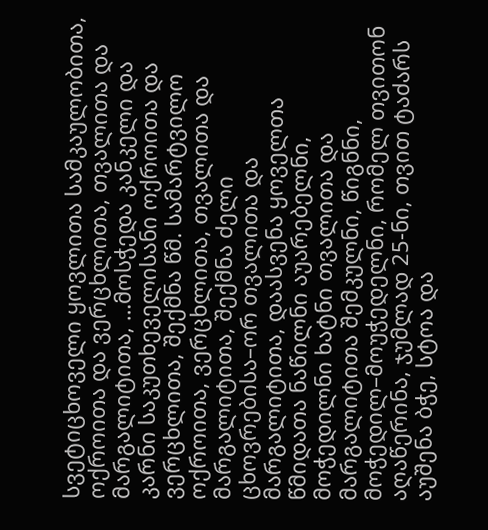სვეტიცხოველი ყოვლითა სამკაულობითა, ოქროითა და ვერცხლითა, თვალითა და მარგალიტითა, …მოსჭედა კანკელი და კარნი საკუთხეველისანი ოქროითა და ვერცხლითა, შექმნა წმ. სამარტვილო ოქროითა, ვერცხლითა, თვალითა და მარგალიტითა, შექმნა ძელი ცხოვრებისა–ორ თვალითა და მარგალიტითა, დაასვენა ყოველთა წმიდათა ნაწილნი აუარებელნი, მოჭედილნი ხატნი თვალითა და მარგალიტითა შემკულნი, წიგნნი, მოჭედილ–მოუჭედელნი, რომელ თვითონ აღაწერინა, ჯუმლად 25-ნი, თვით ტაძარს აუშენა ბჭე, სტოა და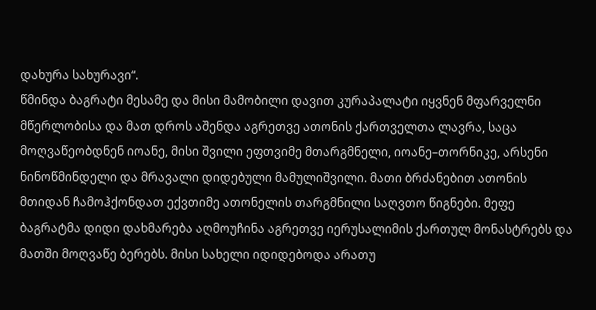დახურა სახურავი“.
წმინდა ბაგრატი მესამე და მისი მამობილი დავით კურაპალატი იყვნენ მფარველნი მწერლობისა და მათ დროს აშენდა აგრეთვე ათონის ქართველთა ლავრა, საცა მოღვაწეობდნენ იოანე, მისი შვილი ეფთვიმე მთარგმნელი, იოანე–თორნიკე, არსენი ნინოწმინდელი და მრავალი დიდებული მამულიშვილი. მათი ბრძანებით ათონის მთიდან ჩამოჰქონდათ ექვთიმე ათონელის თარგმნილი საღვთო წიგნები. მეფე ბაგრატმა დიდი დახმარება აღმოუჩინა აგრეთვე იერუსალიმის ქართულ მონასტრებს და მათში მოღვაწე ბერებს. მისი სახელი იდიდებოდა არათუ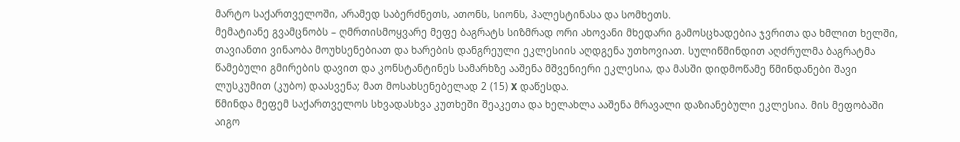მარტო საქართველოში, არამედ საბერძნეთს, ათონს, სიონს, პალესტინასა და სომხეთს.
მემატიანე გვამცნობს – ღმრთისმოყვარე მეფე ბაგრატს სიზმრად ორი ახოვანი მხედარი გამოსცხადებია ჯვრითა და ხმლით ხელში, თავიანთი ვინაობა მოუხსენებიათ და ხარების დანგრეული ეკლესიის აღდგენა უთხოვიათ. სულიწმინდით აღძრულმა ბაგრატმა წამებული გმირების დავით და კონსტანტინეს სამარხზე ააშენა მშვენიერი ეკლესია, და მასში დიდმოწამე წმინდანები შავი ლუსკუმით (კუბო) დაასვენა; მათ მოსახსენებელად 2 (15) X დაწესდა.
წმინდა მეფემ საქართველოს სხვადასხვა კუთხეში შეაკეთა და ხელახლა ააშენა მრავალი დაზიანებული ეკლესია. მის მეფობაში აიგო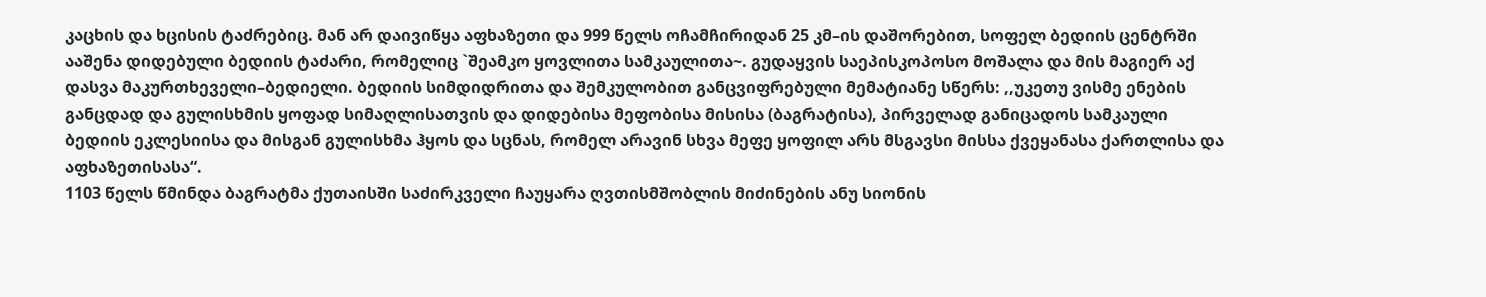კაცხის და ხცისის ტაძრებიც. მან არ დაივიწყა აფხაზეთი და 999 წელს ოჩამჩირიდან 25 კმ–ის დაშორებით, სოფელ ბედიის ცენტრში ააშენა დიდებული ბედიის ტაძარი, რომელიც `შეამკო ყოვლითა სამკაულითა~. გუდაყვის საეპისკოპოსო მოშალა და მის მაგიერ აქ დასვა მაკურთხეველი–ბედიელი. ბედიის სიმდიდრითა და შემკულობით განცვიფრებული მემატიანე სწერს: ,,უკეთუ ვისმე ენების განცდად და გულისხმის ყოფად სიმაღლისათვის და დიდებისა მეფობისა მისისა (ბაგრატისა), პირველად განიცადოს სამკაული ბედიის ეკლესიისა და მისგან გულისხმა ჰყოს და სცნას, რომელ არავინ სხვა მეფე ყოფილ არს მსგავსი მისსა ქვეყანასა ქართლისა და აფხაზეთისასა“.
1103 წელს წმინდა ბაგრატმა ქუთაისში საძირკველი ჩაუყარა ღვთისმშობლის მიძინების ანუ სიონის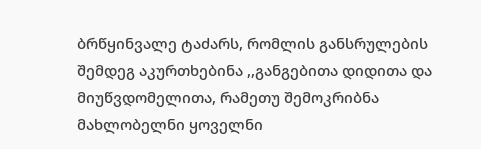ბრწყინვალე ტაძარს, რომლის განსრულების შემდეგ აკურთხებინა ,,განგებითა დიდითა და მიუწვდომელითა, რამეთუ შემოკრიბნა მახლობელნი ყოველნი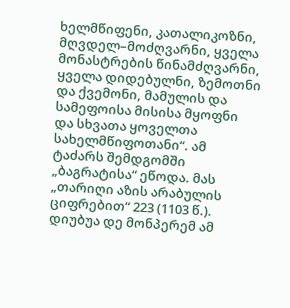ხელმწიფენი, კათალიკოზნი, მღვდელ–მოძღვარნი, ყველა მონასტრების წინამძღვარნი, ყველა დიდებულნი, ზემოთნი და ქვემონი, მამულის და სამეფოისა მისისა მყოფნი და სხვათა ყოველთა სახელმწიფოთანი“. ამ ტაძარს შემდგომში „ბაგრატისა“ ეწოდა. მას „თარიღი აზის არაბულის ციფრებით“ 223 (1103 წ.). დიუბუა დე მონპერემ ამ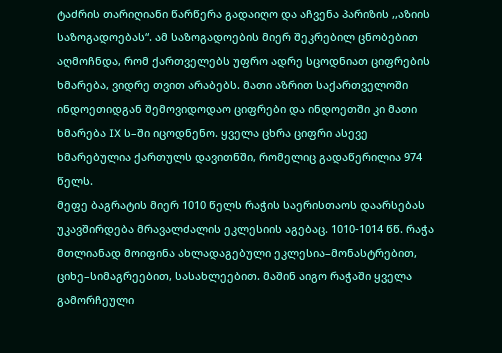ტაძრის თარიღიანი წარწერა გადაიღო და აჩვენა პარიზის ,,აზიის საზოგადოებას“. ამ საზოგადოების მიერ შეკრებილ ცნობებით აღმოჩნდა, რომ ქართველებს უფრო ადრე სცოდნიათ ციფრების ხმარება, ვიდრე თვით არაბებს. მათი აზრით საქართველოში ინდოეთიდგან შემოვიდოდაო ციფრები და ინდოეთში კი მათი ხმარება IX ს–ში იცოდნენო. ყველა ცხრა ციფრი ასევე ხმარებულია ქართულს დავითნში, რომელიც გადაწერილია 974 წელს.
მეფე ბაგრატის მიერ 1010 წელს რაჭის საერისთაოს დაარსებას უკავშირდება მრავალძალის ეკლესიის აგებაც. 1010-1014 წწ. რაჭა მთლიანად მოიფინა ახლადაგებული ეკლესია–მონასტრებით, ციხე–სიმაგრეებით, სასახლეებით. მაშინ აიგო რაჭაში ყველა გამორჩეული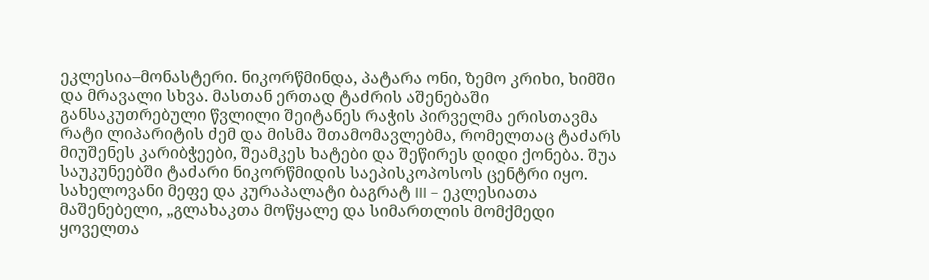ეკლესია–მონასტერი. ნიკორწმინდა, პატარა ონი, ზემო კრიხი, ხიმში და მრავალი სხვა. მასთან ერთად ტაძრის აშენებაში განსაკუთრებული წვლილი შეიტანეს რაჭის პირველმა ერისთავმა რატი ლიპარიტის ძემ და მისმა შთამომავლებმა, რომელთაც ტაძარს მიუშენეს კარიბჭეები, შეამკეს ხატები და შეწირეს დიდი ქონება. შუა საუკუნეებში ტაძარი ნიკორწმიდის საეპისკოპოსოს ცენტრი იყო.
სახელოვანი მეფე და კურაპალატი ბაგრატ III – ეკლესიათა მაშენებელი, „გლახაკთა მოწყალე და სიმართლის მომქმედი ყოველთა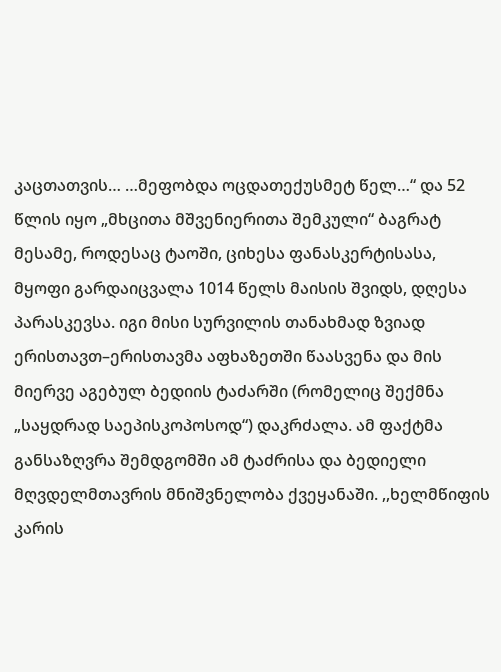კაცთათვის… …მეფობდა ოცდათექუსმეტ წელ…“ და 52 წლის იყო „მხცითა მშვენიერითა შემკული“ ბაგრატ მესამე, როდესაც ტაოში, ციხესა ფანასკერტისასა, მყოფი გარდაიცვალა 1014 წელს მაისის შვიდს, დღესა პარასკევსა. იგი მისი სურვილის თანახმად ზვიად ერისთავთ–ერისთავმა აფხაზეთში წაასვენა და მის მიერვე აგებულ ბედიის ტაძარში (რომელიც შექმნა „საყდრად საეპისკოპოსოდ“) დაკრძალა. ამ ფაქტმა განსაზღვრა შემდგომში ამ ტაძრისა და ბედიელი მღვდელმთავრის მნიშვნელობა ქვეყანაში. ,,ხელმწიფის კარის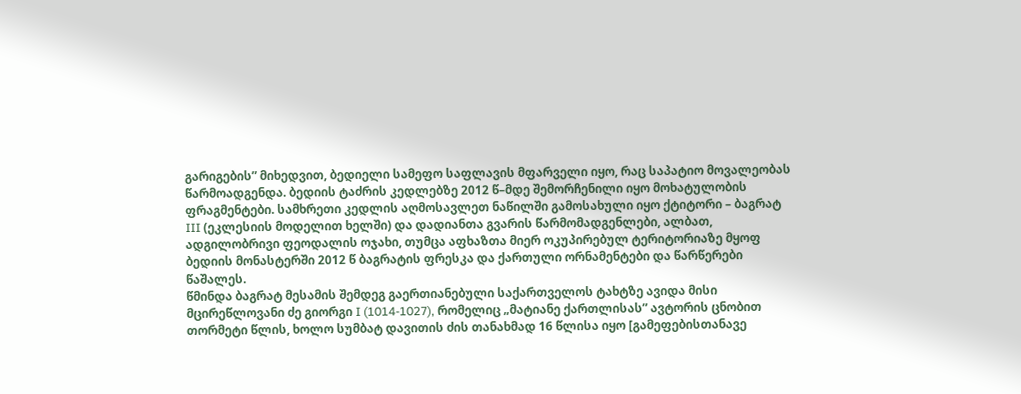გარიგების” მიხედვით, ბედიელი სამეფო საფლავის მფარველი იყო, რაც საპატიო მოვალეობას წარმოადგენდა. ბედიის ტაძრის კედლებზე 2012 წ–მდე შემორჩენილი იყო მოხატულობის ფრაგმენტები. სამხრეთი კედლის აღმოსავლეთ ნაწილში გამოსახული იყო ქტიტორი – ბაგრატ III (ეკლესიის მოდელით ხელში) და დადიანთა გვარის წარმომადგენლები, ალბათ, ადგილობრივი ფეოდალის ოჯახი, თუმცა აფხაზთა მიერ ოკუპირებულ ტერიტორიაზე მყოფ ბედიის მონასტერში 2012 წ ბაგრატის ფრესკა და ქართული ორნამენტები და წარწერები წაშალეს.
წმინდა ბაგრატ მესამის შემდეგ გაერთიანებული საქართველოს ტახტზე ავიდა მისი მცირეწლოვანი ძე გიორგი I (1014-1027), რომელიც „მატიანე ქართლისას” ავტორის ცნობით თორმეტი წლის, ხოლო სუმბატ დავითის ძის თანახმად 16 წლისა იყო [გამეფებისთანავე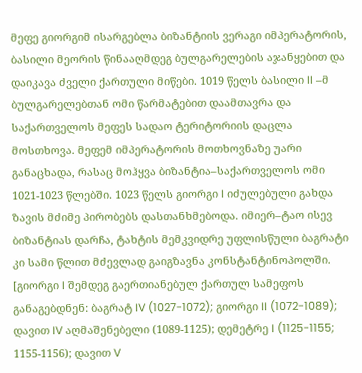მეფე გიორგიმ ისარგებლა ბიზანტიის ვერაგი იმპერატორის, ბასილი მეორის წინააღმდეგ ბულგარელების აჯანყებით და დაიკავა ძველი ქართული მიწები. 1019 წელს ბასილი II –მ ბულგარელებთან ომი წარმატებით დაამთავრა და საქართველოს მეფეს სადაო ტერიტორიის დაცლა მოსთხოვა. მეფემ იმპერატორის მოთხოვნაზე უარი განაცხადა, რასაც მოჰყვა ბიზანტია–საქართველოს ომი 1021-1023 წლებში. 1023 წელს გიორგი I იძულებული გახდა ზავის მძიმე პირობებს დასთანხმებოდა. იმიერ–ტაო ისევ ბიზანტიას დარჩა, ტახტის მემკვიდრე უფლისწული ბაგრატი კი სამი წლით მძევლად გაიგზავნა კონსტანტინოპოლში. [გიორგი I შემდეგ გაერთიანებულ ქართულ სამეფოს განაგებდნენ: ბაგრატ IV (1027-1072); გიორგი II (1072-1089); დავით IV აღმაშენებელი (1089-1125); დემეტრე I (1125-1155; 1155-1156); დავით V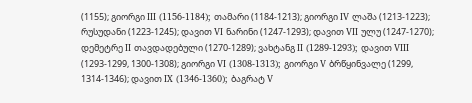(1155); გიორგი III (1156-1184); თამარი (1184-1213); გიორგი IV ლაშა (1213-1223); რუსუდანი (1223-1245); დავით VI ნარინი (1247-1293); დავით VII ულუ (1247-1270); დემეტრე II თავდადებული (1270-1289); ვახტანგ II (1289-1293); დავით VIII (1293-1299, 1300-1308); გიორგი VI (1308-1313); გიორგი V ბრწყინვალე (1299, 1314-1346); დავით IX (1346-1360); ბაგრატ V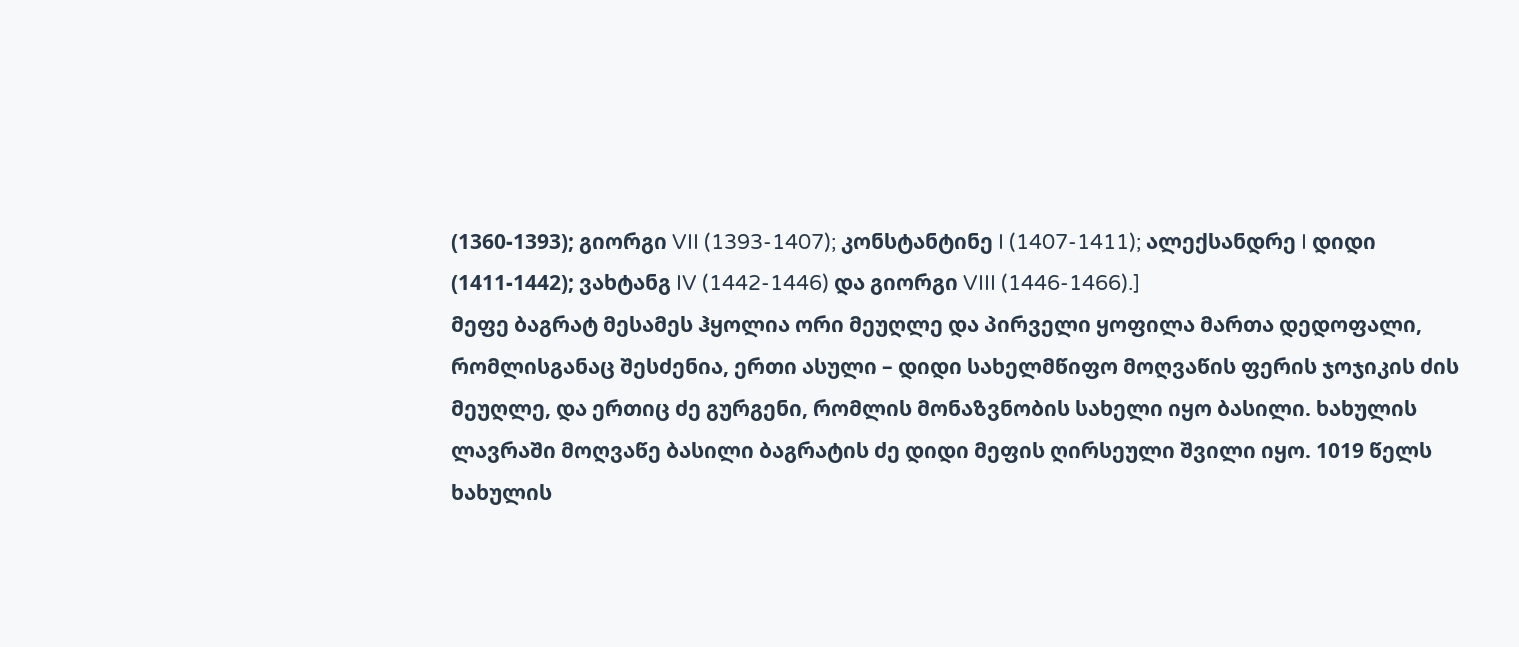(1360-1393); გიორგი VII (1393-1407); კონსტანტინე I (1407-1411); ალექსანდრე I დიდი (1411-1442); ვახტანგ IV (1442-1446) და გიორგი VIII (1446-1466).]
მეფე ბაგრატ მესამეს ჰყოლია ორი მეუღლე და პირველი ყოფილა მართა დედოფალი, რომლისგანაც შესძენია, ერთი ასული – დიდი სახელმწიფო მოღვაწის ფერის ჯოჯიკის ძის მეუღლე, და ერთიც ძე გურგენი, რომლის მონაზვნობის სახელი იყო ბასილი. ხახულის ლავრაში მოღვაწე ბასილი ბაგრატის ძე დიდი მეფის ღირსეული შვილი იყო. 1019 წელს ხახულის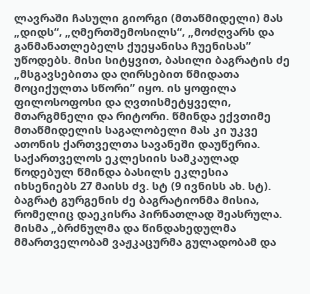ლავრაში ჩასული გიორგი (მთაწმიდელი) მას „დიდს“, „ღმერთშემოსილს“, „მოძღვარს და განმანათლებელს ქუეყანისა ჩუენისას” უწოდებს. მისი სიტყვით, ბასილი ბაგრატის ძე „მსგავსებითა და ღირსებით წმიდათა მოციქულთა სწორი” იყო. ის ყოფილა ფილოსოფოსი და ღვთისმეტყველი, მთარგმნელი და რიტორი. წმინდა ექვთიმე მთაწმიდელის საგალობელი მას კი უკვე ათონის ქართველთა სავანეში დაუწერია. საქართველოს ეკლესიის სამკაულად წოდებულ წმინდა ბასილს ეკლესია იხსენიებს 27 მაისს ძვ. სტ (9 ივნისს ახ. სტ).
ბაგრატ გურგენის ძე ბაგრატიონმა მისია, რომელიც დაეკისრა პირნათლად შეასრულა. მისმა „ბრძნულმა და წინდახედულმა მმართველობამ ვაჟკაცურმა გულადობამ და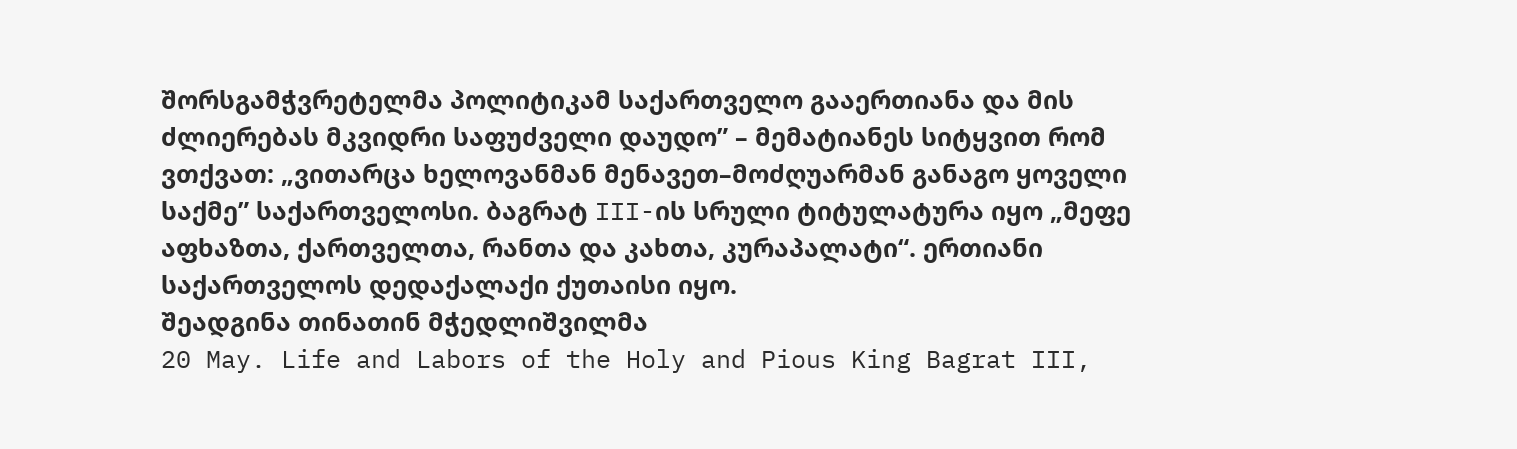შორსგამჭვრეტელმა პოლიტიკამ საქართველო გააერთიანა და მის ძლიერებას მკვიდრი საფუძველი დაუდო” – მემატიანეს სიტყვით რომ ვთქვათ: „ვითარცა ხელოვანმან მენავეთ–მოძღუარმან განაგო ყოველი საქმე” საქართველოსი. ბაგრატ III-ის სრული ტიტულატურა იყო „მეფე აფხაზთა, ქართველთა, რანთა და კახთა, კურაპალატი“. ერთიანი საქართველოს დედაქალაქი ქუთაისი იყო.
შეადგინა თინათინ მჭედლიშვილმა
20 May. Life and Labors of the Holy and Pious King Bagrat III,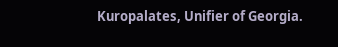Kuropalates, Unifier of Georgia.